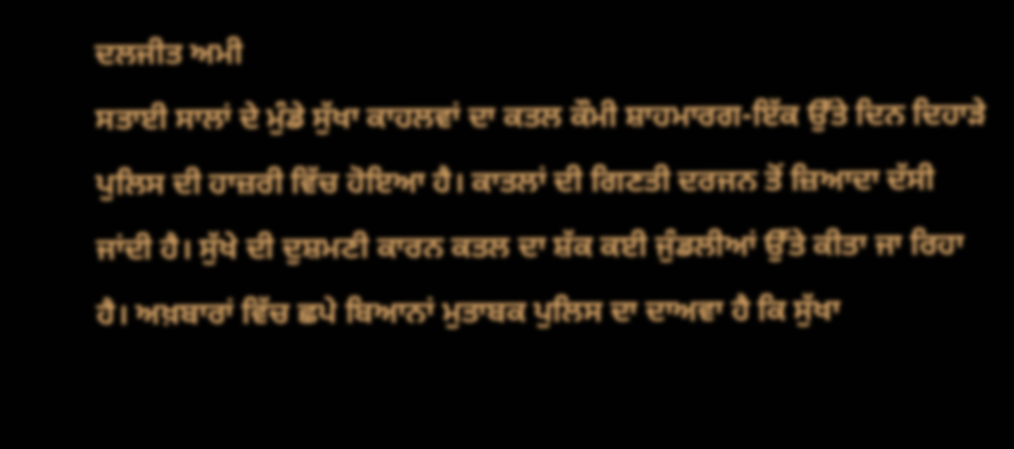ਦਲਜੀਤ ਅਮੀ
ਸਤਾਈ ਸਾਲਾਂ ਦੇ ਮੁੰਡੇ ਸੁੱਖਾ ਕਾਹਲਵਾਂ ਦਾ ਕਤਲ ਕੌਮੀ ਸ਼ਾਹਮਾਰਗ-ਇੱਕ ਉੱਤੇ ਦਿਨ ਦਿਹਾੜੇ ਪੁਲਿਸ ਦੀ ਹਾਜ਼ਰੀ ਵਿੱਚ ਹੋਇਆ ਹੈ। ਕਾਤਲਾਂ ਦੀ ਗਿਣਤੀ ਦਰਜਨ ਤੋਂ ਜ਼ਿਆਦਾ ਦੱਸੀ ਜਾਂਦੀ ਹੈ। ਸੁੱਖੇ ਦੀ ਦੁਸ਼ਮਣੀ ਕਾਰਨ ਕਤਲ ਦਾ ਸ਼ੱਕ ਕਈ ਜੁੰਡਲੀਆਂ ਉੱਤੇ ਕੀਤਾ ਜਾ ਰਿਹਾ ਹੈ। ਅਖ਼ਬਾਰਾਂ ਵਿੱਚ ਛਪੇ ਬਿਆਨਾਂ ਮੁਤਾਬਕ ਪੁਲਿਸ ਦਾ ਦਾਅਵਾ ਹੈ ਕਿ ਸੁੱਖਾ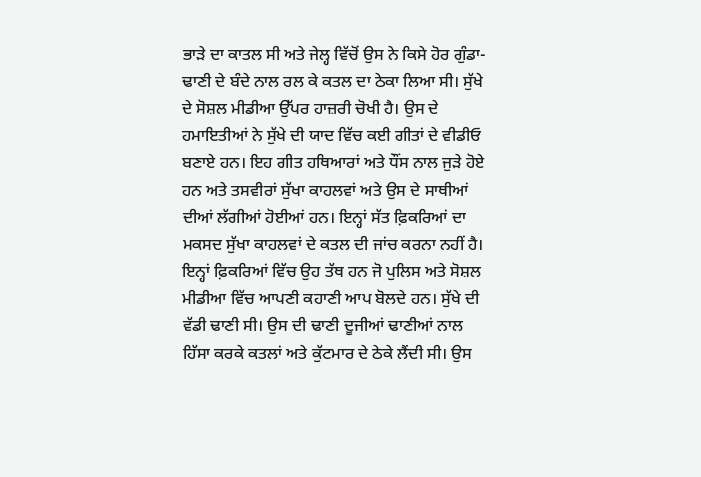ਭਾੜੇ ਦਾ ਕਾਤਲ ਸੀ ਅਤੇ ਜੇਲ੍ਹ ਵਿੱਚੋਂ ਉਸ ਨੇ ਕਿਸੇ ਹੋਰ ਗੁੰਡਾ-ਢਾਣੀ ਦੇ ਬੰਦੇ ਨਾਲ ਰਲ ਕੇ ਕਤਲ ਦਾ ਠੇਕਾ ਲਿਆ ਸੀ। ਸੁੱਖੇ ਦੇ ਸੋਸ਼ਲ ਮੀਡੀਆ ਉੱਪਰ ਹਾਜ਼ਰੀ ਚੋਖੀ ਹੈ। ਉਸ ਦੇ ਹਮਾਇਤੀਆਂ ਨੇ ਸੁੱਖੇ ਦੀ ਯਾਦ ਵਿੱਚ ਕਈ ਗੀਤਾਂ ਦੇ ਵੀਡੀਓ ਬਣਾਏ ਹਨ। ਇਹ ਗੀਤ ਹਥਿਆਰਾਂ ਅਤੇ ਧੌਂਸ ਨਾਲ ਜੁੜੇ ਹੋਏ ਹਨ ਅਤੇ ਤਸਵੀਰਾਂ ਸੁੱਖਾ ਕਾਹਲਵਾਂ ਅਤੇ ਉਸ ਦੇ ਸਾਥੀਆਂ ਦੀਆਂ ਲੱਗੀਆਂ ਹੋਈਆਂ ਹਨ। ਇਨ੍ਹਾਂ ਸੱਤ ਫ਼ਿਕਰਿਆਂ ਦਾ ਮਕਸਦ ਸੁੱਖਾ ਕਾਹਲਵਾਂ ਦੇ ਕਤਲ ਦੀ ਜਾਂਚ ਕਰਨਾ ਨਹੀਂ ਹੈ। ਇਨ੍ਹਾਂ ਫ਼ਿਕਰਿਆਂ ਵਿੱਚ ਉਹ ਤੱਥ ਹਨ ਜੋ ਪੁਲਿਸ ਅਤੇ ਸੋਸ਼ਲ ਮੀਡੀਆ ਵਿੱਚ ਆਪਣੀ ਕਹਾਣੀ ਆਪ ਬੋਲਦੇ ਹਨ। ਸੁੱਖੇ ਦੀ ਵੱਡੀ ਢਾਣੀ ਸੀ। ਉਸ ਦੀ ਢਾਣੀ ਦੂਜੀਆਂ ਢਾਣੀਆਂ ਨਾਲ ਹਿੱਸਾ ਕਰਕੇ ਕਤਲਾਂ ਅਤੇ ਕੁੱਟਮਾਰ ਦੇ ਠੇਕੇ ਲੈਂਦੀ ਸੀ। ਉਸ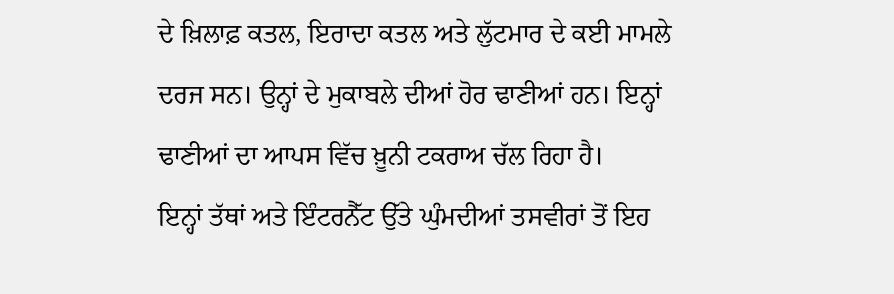ਦੇ ਖ਼ਿਲਾਫ਼ ਕਤਲ, ਇਰਾਦਾ ਕਤਲ ਅਤੇ ਲੁੱਟਮਾਰ ਦੇ ਕਈ ਮਾਮਲੇ ਦਰਜ ਸਨ। ਉਨ੍ਹਾਂ ਦੇ ਮੁਕਾਬਲੇ ਦੀਆਂ ਹੋਰ ਢਾਣੀਆਂ ਹਨ। ਇਨ੍ਹਾਂ ਢਾਣੀਆਂ ਦਾ ਆਪਸ ਵਿੱਚ ਖ਼ੂਨੀ ਟਕਰਾਅ ਚੱਲ ਰਿਹਾ ਹੈ।
ਇਨ੍ਹਾਂ ਤੱਥਾਂ ਅਤੇ ਇੰਟਰਨੈੱਟ ਉੱਤੇ ਘੁੰਮਦੀਆਂ ਤਸਵੀਰਾਂ ਤੋਂ ਇਹ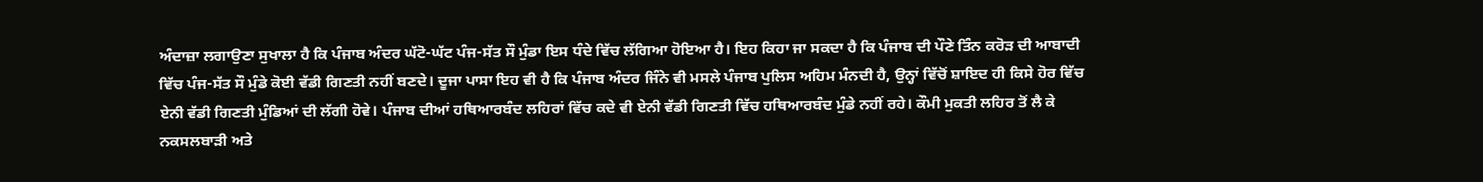ਅੰਦਾਜ਼ਾ ਲਗਾਉਣਾ ਸੁਖਾਲਾ ਹੈ ਕਿ ਪੰਜਾਬ ਅੰਦਰ ਘੱਟੋ-ਘੱਟ ਪੰਜ-ਸੱਤ ਸੌ ਮੁੰਡਾ ਇਸ ਧੰਦੇ ਵਿੱਚ ਲੱਗਿਆ ਹੋਇਆ ਹੈ। ਇਹ ਕਿਹਾ ਜਾ ਸਕਦਾ ਹੈ ਕਿ ਪੰਜਾਬ ਦੀ ਪੌਣੇ ਤਿੰਨ ਕਰੋੜ ਦੀ ਆਬਾਦੀ ਵਿੱਚ ਪੰਜ-ਸੱਤ ਸੌ ਮੁੰਡੇ ਕੋਈ ਵੱਡੀ ਗਿਣਤੀ ਨਹੀਂ ਬਣਦੇ। ਦੂਜਾ ਪਾਸਾ ਇਹ ਵੀ ਹੈ ਕਿ ਪੰਜਾਬ ਅੰਦਰ ਜਿੰਨੇ ਵੀ ਮਸਲੇ ਪੰਜਾਬ ਪੁਲਿਸ ਅਹਿਮ ਮੰਨਦੀ ਹੈ, ਉਨ੍ਹਾਂ ਵਿੱਚੋਂ ਸ਼ਾਇਦ ਹੀ ਕਿਸੇ ਹੋਰ ਵਿੱਚ ਏਨੀ ਵੱਡੀ ਗਿਣਤੀ ਮੁੰਡਿਆਂ ਦੀ ਲੱਗੀ ਹੋਵੇ। ਪੰਜਾਬ ਦੀਆਂ ਹਥਿਆਰਬੰਦ ਲਹਿਰਾਂ ਵਿੱਚ ਕਦੇ ਵੀ ਏਨੀ ਵੱਡੀ ਗਿਣਤੀ ਵਿੱਚ ਹਥਿਆਰਬੰਦ ਮੁੰਡੇ ਨਹੀਂ ਰਹੇ। ਕੌਮੀ ਮੁਕਤੀ ਲਹਿਰ ਤੋਂ ਲੈ ਕੇ ਨਕਸਲਬਾੜੀ ਅਤੇ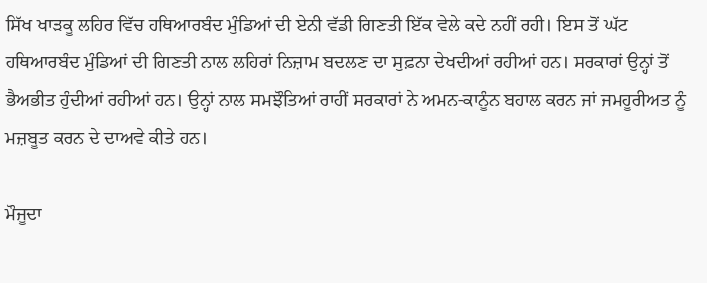ਸਿੱਖ ਖਾੜਕੂ ਲਹਿਰ ਵਿੱਚ ਹਥਿਆਰਬੰਦ ਮੁੰਡਿਆਂ ਦੀ ਏਨੀ ਵੱਡੀ ਗਿਣਤੀ ਇੱਕ ਵੇਲੇ ਕਦੇ ਨਹੀਂ ਰਹੀ। ਇਸ ਤੋਂ ਘੱਟ ਹਥਿਆਰਬੰਦ ਮੁੰਡਿਆਂ ਦੀ ਗਿਣਤੀ ਨਾਲ ਲਹਿਰਾਂ ਨਿਜ਼ਾਮ ਬਦਲਣ ਦਾ ਸੁਫ਼ਨਾ ਦੇਖਦੀਆਂ ਰਹੀਆਂ ਹਨ। ਸਰਕਾਰਾਂ ਉਨ੍ਹਾਂ ਤੋਂ ਭੈਅਭੀਤ ਹੁੰਦੀਆਂ ਰਹੀਆਂ ਹਨ। ਉਨ੍ਹਾਂ ਨਾਲ ਸਮਝੌਤਿਆਂ ਰਾਹੀਂ ਸਰਕਾਰਾਂ ਨੇ ਅਮਨ-ਕਾਨੂੰਨ ਬਹਾਲ ਕਰਨ ਜਾਂ ਜਮਹੂਰੀਅਤ ਨੂੰ ਮਜ਼ਬੂਤ ਕਰਨ ਦੇ ਦਾਅਵੇ ਕੀਤੇ ਹਨ।

ਮੌਜੂਦਾ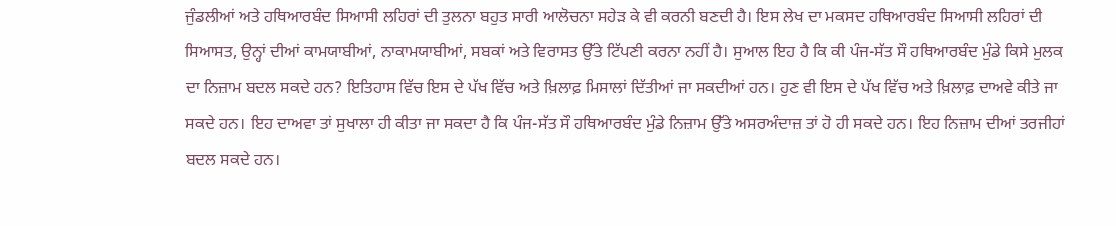ਜੁੰਡਲੀਆਂ ਅਤੇ ਹਥਿਆਰਬੰਦ ਸਿਆਸੀ ਲਹਿਰਾਂ ਦੀ ਤੁਲਨਾ ਬਹੁਤ ਸਾਰੀ ਆਲੋਚਨਾ ਸਹੇੜ ਕੇ ਵੀ ਕਰਨੀ ਬਣਦੀ ਹੈ। ਇਸ ਲੇਖ ਦਾ ਮਕਸਦ ਹਥਿਆਰਬੰਦ ਸਿਆਸੀ ਲਹਿਰਾਂ ਦੀ ਸਿਆਸਤ, ਉਨ੍ਹਾਂ ਦੀਆਂ ਕਾਮਯਾਬੀਆਂ, ਨਾਕਾਮਯਾਬੀਆਂ, ਸਬਕਾਂ ਅਤੇ ਵਿਰਾਸਤ ਉੱਤੇ ਟਿੱਪਣੀ ਕਰਨਾ ਨਹੀਂ ਹੈ। ਸੁਆਲ ਇਹ ਹੈ ਕਿ ਕੀ ਪੰਜ-ਸੱਤ ਸੌ ਹਥਿਆਰਬੰਦ ਮੁੰਡੇ ਕਿਸੇ ਮੁਲਕ ਦਾ ਨਿਜ਼ਾਮ ਬਦਲ ਸਕਦੇ ਹਨ? ਇਤਿਹਾਸ ਵਿੱਚ ਇਸ ਦੇ ਪੱਖ ਵਿੱਚ ਅਤੇ ਖ਼ਿਲਾਫ਼ ਮਿਸਾਲਾਂ ਦਿੱਤੀਆਂ ਜਾ ਸਕਦੀਆਂ ਹਨ। ਹੁਣ ਵੀ ਇਸ ਦੇ ਪੱਖ ਵਿੱਚ ਅਤੇ ਖ਼ਿਲਾਫ਼ ਦਾਅਵੇ ਕੀਤੇ ਜਾ ਸਕਦੇ ਹਨ। ਇਹ ਦਾਅਵਾ ਤਾਂ ਸੁਖਾਲਾ ਹੀ ਕੀਤਾ ਜਾ ਸਕਦਾ ਹੈ ਕਿ ਪੰਜ-ਸੱਤ ਸੌ ਹਥਿਆਰਬੰਦ ਮੁੰਡੇ ਨਿਜ਼ਾਮ ਉੱਤੇ ਅਸਰਅੰਦਾਜ਼ ਤਾਂ ਹੋ ਹੀ ਸਕਦੇ ਹਨ। ਇਹ ਨਿਜ਼ਾਮ ਦੀਆਂ ਤਰਜੀਹਾਂ ਬਦਲ ਸਕਦੇ ਹਨ।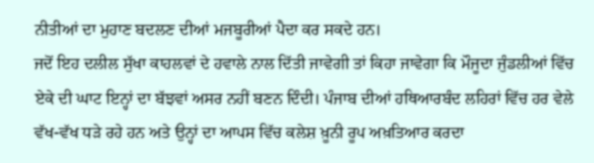ਨੀਤੀਆਂ ਦਾ ਮੁਹਾਣ ਬਦਲਣ ਦੀਆਂ ਮਜਬੂਰੀਆਂ ਪੈਦਾ ਕਰ ਸਕਦੇ ਹਨ।
ਜਦੋਂ ਇਹ ਦਲੀਲ ਸੁੱਖਾ ਕਾਹਲਵਾਂ ਦੇ ਹਵਾਲੇ ਨਾਲ ਦਿੱਤੀ ਜਾਵੇਗੀ ਤਾਂ ਕਿਹਾ ਜਾਵੇਗਾ ਕਿ ਮੌਜੂਦਾ ਜੁੰਡਲੀਆਂ ਵਿੱਚ ਏਕੇ ਦੀ ਘਾਟ ਇਨ੍ਹਾਂ ਦਾ ਬੱਝਵਾਂ ਅਸਰ ਨਹੀਂ ਬਣਨ ਦਿੰਦੀ। ਪੰਜਾਬ ਦੀਆਂ ਹਥਿਆਰਬੰਦ ਲਹਿਰਾਂ ਵਿੱਚ ਹਰ ਵੇਲੇ ਵੱਖ-ਵੱਖ ਧੜੇ ਰਹੇ ਹਨ ਅਤੇ ਉਨ੍ਹਾਂ ਦਾ ਆਪਸ ਵਿੱਚ ਕਲੇਸ਼ ਖ਼ੂਨੀ ਰੂਪ ਅਖ਼ਤਿਆਰ ਕਰਦਾ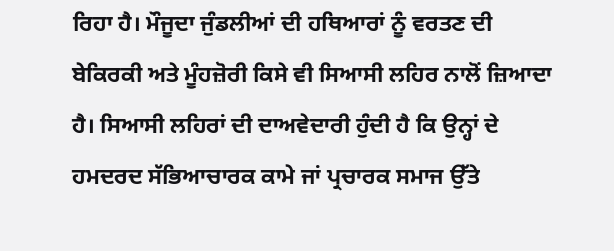ਰਿਹਾ ਹੈ। ਮੌਜੂਦਾ ਜੁੰਡਲੀਆਂ ਦੀ ਹਥਿਆਰਾਂ ਨੂੰ ਵਰਤਣ ਦੀ ਬੇਕਿਰਕੀ ਅਤੇ ਮੂੰਹਜ਼ੋਰੀ ਕਿਸੇ ਵੀ ਸਿਆਸੀ ਲਹਿਰ ਨਾਲੋਂ ਜ਼ਿਆਦਾ ਹੈ। ਸਿਆਸੀ ਲਹਿਰਾਂ ਦੀ ਦਾਅਵੇਦਾਰੀ ਹੁੰਦੀ ਹੈ ਕਿ ਉਨ੍ਹਾਂ ਦੇ ਹਮਦਰਦ ਸੱਭਿਆਚਾਰਕ ਕਾਮੇ ਜਾਂ ਪ੍ਰਚਾਰਕ ਸਮਾਜ ਉੱਤੇ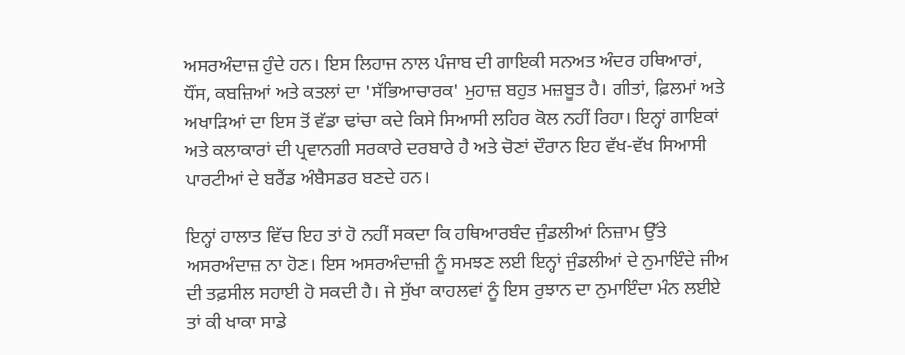ਅਸਰਅੰਦਾਜ਼ ਹੁੰਦੇ ਹਨ। ਇਸ ਲਿਹਾਜ ਨਾਲ ਪੰਜਾਬ ਦੀ ਗਾਇਕੀ ਸਨਅਤ ਅੰਦਰ ਹਥਿਆਰਾਂ, ਧੌਂਸ, ਕਬਜ਼ਿਆਂ ਅਤੇ ਕਤਲਾਂ ਦਾ 'ਸੱਭਿਆਚਾਰਕ' ਮੁਹਾਜ਼ ਬਹੁਤ ਮਜ਼ਬੂਤ ਹੈ। ਗੀਤਾਂ, ਫ਼ਿਲਮਾਂ ਅਤੇ ਅਖਾੜਿਆਂ ਦਾ ਇਸ ਤੋਂ ਵੱਡਾ ਢਾਂਚਾ ਕਦੇ ਕਿਸੇ ਸਿਆਸੀ ਲਹਿਰ ਕੋਲ ਨਹੀਂ ਰਿਹਾ। ਇਨ੍ਹਾਂ ਗਾਇਕਾਂ ਅਤੇ ਕਲਾਕਾਰਾਂ ਦੀ ਪ੍ਰਵਾਨਗੀ ਸਰਕਾਰੇ ਦਰਬਾਰੇ ਹੈ ਅਤੇ ਚੋਣਾਂ ਦੌਰਾਨ ਇਹ ਵੱਖ-ਵੱਖ ਸਿਆਸੀ ਪਾਰਟੀਆਂ ਦੇ ਬਰੈਂਡ ਅੰਬੈਸਡਰ ਬਣਦੇ ਹਨ।

ਇਨ੍ਹਾਂ ਹਾਲਾਤ ਵਿੱਚ ਇਹ ਤਾਂ ਹੋ ਨਹੀਂ ਸਕਦਾ ਕਿ ਹਥਿਆਰਬੰਦ ਜੁੰਡਲੀਆਂ ਨਿਜ਼ਾਮ ਉੱਤੇ ਅਸਰਅੰਦਾਜ਼ ਨਾ ਹੋਣ। ਇਸ ਅਸਰਅੰਦਾਜ਼ੀ ਨੂੰ ਸਮਝਣ ਲਈ ਇਨ੍ਹਾਂ ਜੁੰਡਲੀਆਂ ਦੇ ਨੁਮਾਇੰਦੇ ਜੀਅ ਦੀ ਤਫ਼ਸੀਲ ਸਹਾਈ ਹੋ ਸਕਦੀ ਹੈ। ਜੇ ਸੁੱਖਾ ਕਾਹਲਵਾਂ ਨੂੰ ਇਸ ਰੁਝਾਨ ਦਾ ਨੁਮਾਇੰਦਾ ਮੰਨ ਲਈਏ ਤਾਂ ਕੀ ਖਾਕਾ ਸਾਡੇ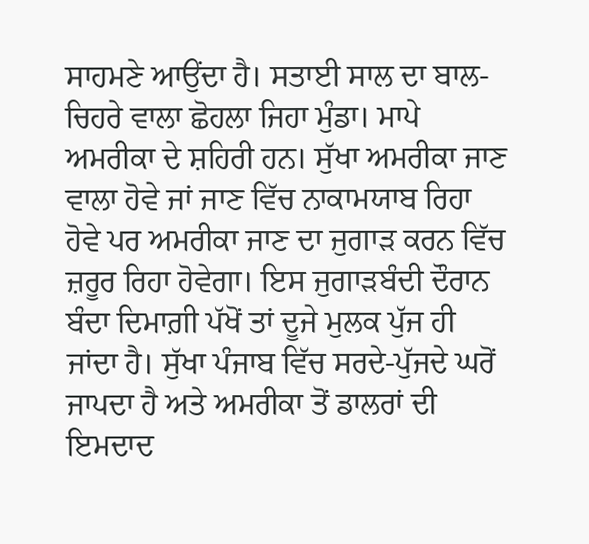ਸਾਹਮਣੇ ਆਉਂਦਾ ਹੈ। ਸਤਾਈ ਸਾਲ ਦਾ ਬਾਲ-ਚਿਹਰੇ ਵਾਲਾ ਛੋਹਲਾ ਜਿਹਾ ਮੁੰਡਾ। ਮਾਪੇ ਅਮਰੀਕਾ ਦੇ ਸ਼ਹਿਰੀ ਹਨ। ਸੁੱਖਾ ਅਮਰੀਕਾ ਜਾਣ ਵਾਲਾ ਹੋਵੇ ਜਾਂ ਜਾਣ ਵਿੱਚ ਨਾਕਾਮਯਾਬ ਰਿਹਾ ਹੋਵੇ ਪਰ ਅਮਰੀਕਾ ਜਾਣ ਦਾ ਜੁਗਾੜ ਕਰਨ ਵਿੱਚ ਜ਼ਰੂਰ ਰਿਹਾ ਹੋਵੇਗਾ। ਇਸ ਜੁਗਾੜਬੰਦੀ ਦੌਰਾਨ ਬੰਦਾ ਦਿਮਾਗ਼ੀ ਪੱਖੋਂ ਤਾਂ ਦੂਜੇ ਮੁਲਕ ਪੁੱਜ ਹੀ ਜਾਂਦਾ ਹੈ। ਸੁੱਖਾ ਪੰਜਾਬ ਵਿੱਚ ਸਰਦੇ-ਪੁੱਜਦੇ ਘਰੋਂ ਜਾਪਦਾ ਹੈ ਅਤੇ ਅਮਰੀਕਾ ਤੋਂ ਡਾਲਰਾਂ ਦੀ ਇਮਦਾਦ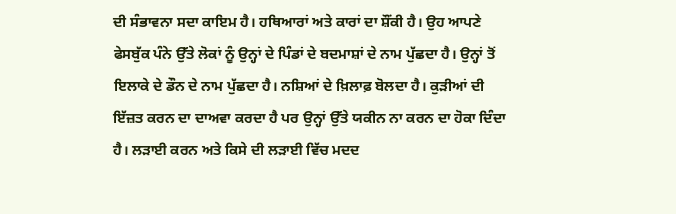ਦੀ ਸੰਭਾਵਨਾ ਸਦਾ ਕਾਇਮ ਹੈ। ਹਥਿਆਰਾਂ ਅਤੇ ਕਾਰਾਂ ਦਾ ਸ਼ੌਂਕੀ ਹੈ। ਉਹ ਆਪਣੇ ਫੇਸਬੁੱਕ ਪੰਨੇ ਉੱਤੇ ਲੋਕਾਂ ਨੂੰ ਉਨ੍ਹਾਂ ਦੇ ਪਿੰਡਾਂ ਦੇ ਬਦਮਾਸ਼ਾਂ ਦੇ ਨਾਮ ਪੁੱਛਦਾ ਹੈ। ਉਨ੍ਹਾਂ ਤੋਂ ਇਲਾਕੇ ਦੇ ਡੌਨ ਦੇ ਨਾਮ ਪੁੱਛਦਾ ਹੈ। ਨਸ਼ਿਆਂ ਦੇ ਖ਼ਿਲਾਫ਼ ਬੋਲਦਾ ਹੈ। ਕੁੜੀਆਂ ਦੀ ਇੱਜ਼ਤ ਕਰਨ ਦਾ ਦਾਅਵਾ ਕਰਦਾ ਹੈ ਪਰ ਉਨ੍ਹਾਂ ਉੱਤੇ ਯਕੀਨ ਨਾ ਕਰਨ ਦਾ ਹੋਕਾ ਦਿੰਦਾ ਹੈ। ਲੜਾਈ ਕਰਨ ਅਤੇ ਕਿਸੇ ਦੀ ਲੜਾਈ ਵਿੱਚ ਮਦਦ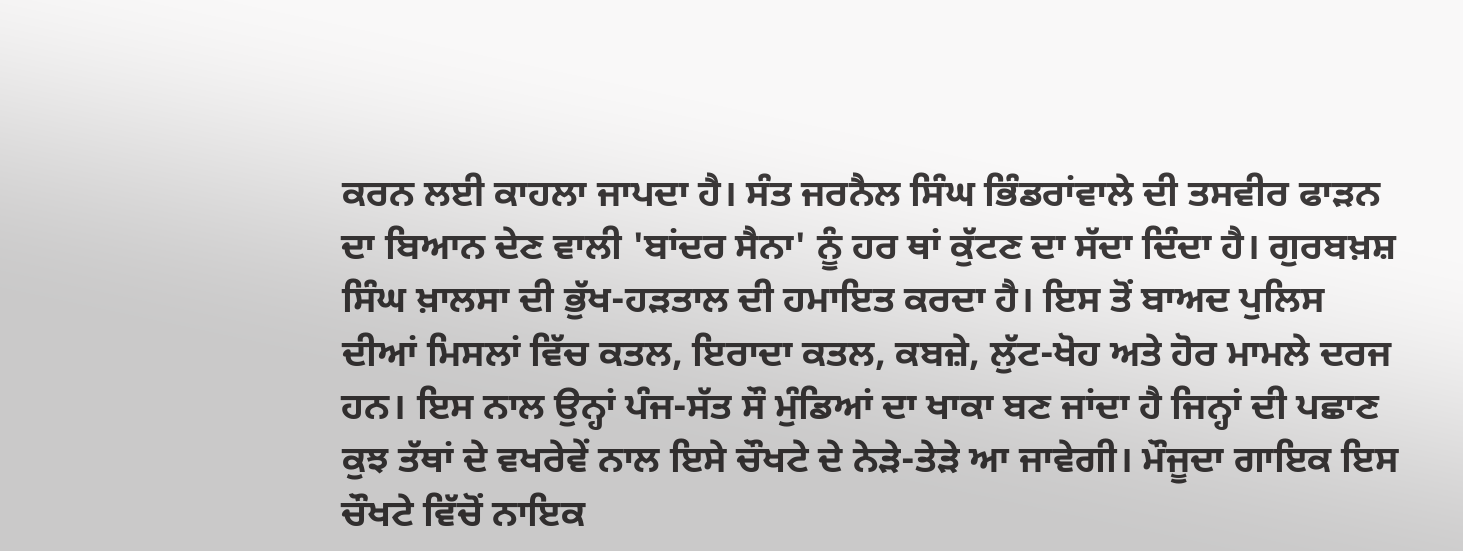ਕਰਨ ਲਈ ਕਾਹਲਾ ਜਾਪਦਾ ਹੈ। ਸੰਤ ਜਰਨੈਲ ਸਿੰਘ ਭਿੰਡਰਾਂਵਾਲੇ ਦੀ ਤਸਵੀਰ ਫਾੜਨ ਦਾ ਬਿਆਨ ਦੇਣ ਵਾਲੀ 'ਬਾਂਦਰ ਸੈਨਾ' ਨੂੰ ਹਰ ਥਾਂ ਕੁੱਟਣ ਦਾ ਸੱਦਾ ਦਿੰਦਾ ਹੈ। ਗੁਰਬਖ਼ਸ਼ ਸਿੰਘ ਖ਼ਾਲਸਾ ਦੀ ਭੁੱਖ-ਹੜਤਾਲ ਦੀ ਹਮਾਇਤ ਕਰਦਾ ਹੈ। ਇਸ ਤੋਂ ਬਾਅਦ ਪੁਲਿਸ ਦੀਆਂ ਮਿਸਲਾਂ ਵਿੱਚ ਕਤਲ, ਇਰਾਦਾ ਕਤਲ, ਕਬਜ਼ੇ, ਲੁੱਟ-ਖੋਹ ਅਤੇ ਹੋਰ ਮਾਮਲੇ ਦਰਜ ਹਨ। ਇਸ ਨਾਲ ਉਨ੍ਹਾਂ ਪੰਜ-ਸੱਤ ਸੌ ਮੁੰਡਿਆਂ ਦਾ ਖਾਕਾ ਬਣ ਜਾਂਦਾ ਹੈ ਜਿਨ੍ਹਾਂ ਦੀ ਪਛਾਣ ਕੁਝ ਤੱਥਾਂ ਦੇ ਵਖਰੇਵੇਂ ਨਾਲ ਇਸੇ ਚੌਖਟੇ ਦੇ ਨੇੜੇ-ਤੇੜੇ ਆ ਜਾਵੇਗੀ। ਮੌਜੂਦਾ ਗਾਇਕ ਇਸ ਚੌਖਟੇ ਵਿੱਚੋਂ ਨਾਇਕ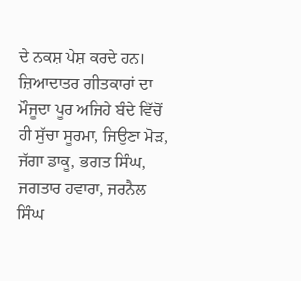ਦੇ ਨਕਸ਼ ਪੇਸ਼ ਕਰਦੇ ਹਨ। ਜ਼ਿਆਦਾਤਰ ਗੀਤਕਾਰਾਂ ਦਾ ਮੌਜੂਦਾ ਪੂਰ ਅਜਿਹੇ ਬੰਦੇ ਵਿੱਚੋਂ ਹੀ ਸੁੱਚਾ ਸੂਰਮਾ, ਜਿਉਣਾ ਮੋੜ, ਜੱਗਾ ਡਾਕੂ, ਭਗਤ ਸਿੰਘ, ਜਗਤਾਰ ਹਵਾਰਾ, ਜਰਨੈਲ ਸਿੰਘ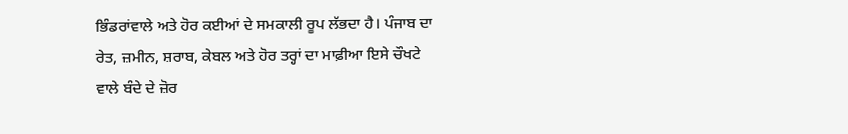ਭਿੰਡਰਾਂਵਾਲੇ ਅਤੇ ਹੋਰ ਕਈਆਂ ਦੇ ਸਮਕਾਲੀ ਰੂਪ ਲੱਭਦਾ ਹੈ। ਪੰਜਾਬ ਦਾ ਰੇਤ, ਜ਼ਮੀਨ, ਸ਼ਰਾਬ, ਕੇਬਲ ਅਤੇ ਹੋਰ ਤਰ੍ਹਾਂ ਦਾ ਮਾਫ਼ੀਆ ਇਸੇ ਚੌਖਟੇ ਵਾਲੇ ਬੰਦੇ ਦੇ ਜ਼ੋਰ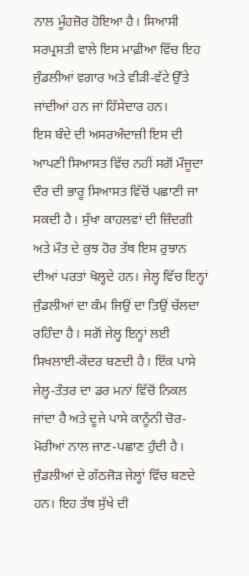ਨਾਲ ਮੂੰਹਜ਼ੋਰ ਹੋਇਆ ਹੈ। ਸਿਆਸੀ ਸਰਪ੍ਰਸਤੀ ਵਾਲੇ ਇਸ ਮਾਫ਼ੀਆ ਵਿੱਚ ਇਹ ਜੁੰਡਲੀਆਂ ਵਗਾਰ ਅਤੇ ਵੀੜੀ-ਵੱਟੇ ਉੱਤੇ ਜਾਂਦੀਆਂ ਹਨ ਜਾਂ ਹਿੱਸੇਦਾਰ ਹਨ।
ਇਸ ਬੰਦੇ ਦੀ ਅਸਰਅੰਦਾਜ਼ੀ ਇਸ ਦੀ ਆਪਣੀ ਸਿਆਸਤ ਵਿੱਚ ਨਹੀਂ ਸਗੋਂ ਮੌਜੂਦਾ ਦੌਰ ਦੀ ਭਾਰੂ ਸਿਆਸਤ ਵਿੱਚੋਂ ਪਛਾਣੀ ਜਾ ਸਕਦੀ ਹੈ। ਸੁੱਖਾ ਕਾਹਲਵਾਂ ਦੀ ਜ਼ਿੰਦਗੀ ਅਤੇ ਮੌਤ ਦੇ ਕੁਝ ਹੋਰ ਤੱਥ ਇਸ ਰੁਝਾਨ ਦੀਆਂ ਪਰਤਾਂ ਖੋਲ੍ਹਦੇ ਹਨ। ਜੇਲ੍ਹ ਵਿੱਚ ਇਨ੍ਹਾਂ ਜੁੰਡਲੀਆਂ ਦਾ ਕੰਮ ਜਿਉਂ ਦਾ ਤਿਉਂ ਚੱਲਦਾ ਰਹਿੰਦਾ ਹੈ। ਸਗੋਂ ਜੇਲ੍ਹ ਇਨ੍ਹਾਂ ਲਈ ਸਿਖਲਾਈ-ਕੇਂਦਰ ਬਣਦੀ ਹੈ। ਇੱਕ ਪਾਸੇ ਜੇਲ੍ਹ-ਤੰਤਰ ਦਾ ਡਰ ਮਨਾਂ ਵਿੱਚੋਂ ਨਿਕਲ ਜਾਂਦਾ ਹੈ ਅਤੇ ਦੂਜੇ ਪਾਸੇ ਕਾਨੂੰਨੀ ਚੋਰ-ਮੋਰੀਆਂ ਨਾਲ ਜਾਣ-ਪਛਾਣ ਹੁੰਦੀ ਹੈ। ਜੁੰਡਲੀਆਂ ਦੇ ਗੱਠਜੋੜ ਜੇਲ੍ਹਾਂ ਵਿੱਚ ਬਣਦੇ ਹਨ। ਇਹ ਤੱਥ ਸੁੱਖੇ ਦੀ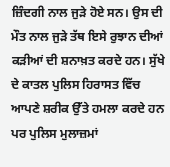ਜ਼ਿੰਦਗੀ ਨਾਲ ਜੁੜੇ ਹੋਏ ਸਨ। ਉਸ ਦੀ ਮੌਤ ਨਾਲ ਜੁੜੇ ਤੱਥ ਇਸੇ ਰੁਝਾਨ ਦੀਆਂ ਕੜੀਆਂ ਦੀ ਸ਼ਨਾਖ਼ਤ ਕਰਦੇ ਹਨ। ਸੁੱਖੇ ਦੇ ਕਾਤਲ ਪੁਲਿਸ ਹਿਰਾਸਤ ਵਿੱਚ ਆਪਣੇ ਸ਼ਰੀਕ ਉੱਤੇ ਹਮਲਾ ਕਰਦੇ ਹਨ ਪਰ ਪੁਲਿਸ ਮੁਲਾਜ਼ਮਾਂ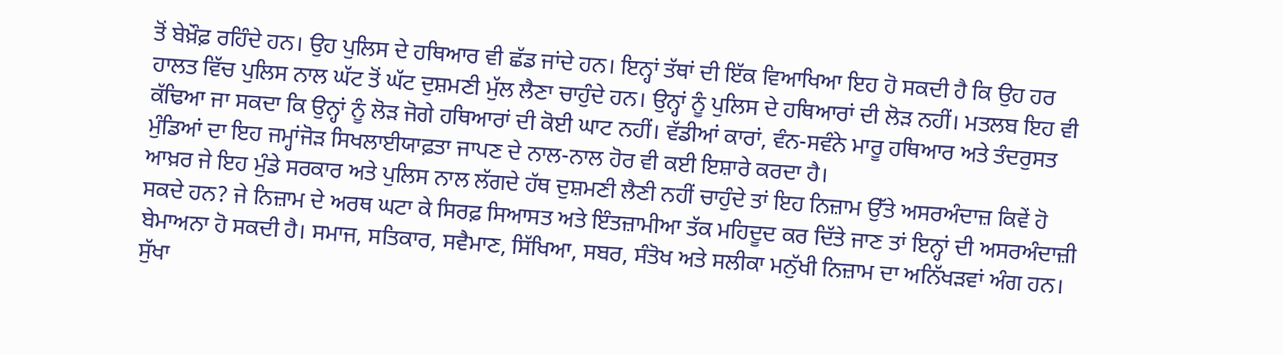ਤੋਂ ਬੇਖ਼ੌਫ਼ ਰਹਿੰਦੇ ਹਨ। ਉਹ ਪੁਲਿਸ ਦੇ ਹਥਿਆਰ ਵੀ ਛੱਡ ਜਾਂਦੇ ਹਨ। ਇਨ੍ਹਾਂ ਤੱਥਾਂ ਦੀ ਇੱਕ ਵਿਆਖਿਆ ਇਹ ਹੋ ਸਕਦੀ ਹੈ ਕਿ ਉਹ ਹਰ ਹਾਲਤ ਵਿੱਚ ਪੁਲਿਸ ਨਾਲ ਘੱਟ ਤੋਂ ਘੱਟ ਦੁਸ਼ਮਣੀ ਮੁੱਲ ਲੈਣਾ ਚਾਹੁੰਦੇ ਹਨ। ਉਨ੍ਹਾਂ ਨੂੰ ਪੁਲਿਸ ਦੇ ਹਥਿਆਰਾਂ ਦੀ ਲੋੜ ਨਹੀਂ। ਮਤਲਬ ਇਹ ਵੀ ਕੱਢਿਆ ਜਾ ਸਕਦਾ ਕਿ ਉਨ੍ਹਾਂ ਨੂੰ ਲੋੜ ਜੋਗੇ ਹਥਿਆਰਾਂ ਦੀ ਕੋਈ ਘਾਟ ਨਹੀਂ। ਵੱਡੀਆਂ ਕਾਰਾਂ, ਵੰਨ-ਸਵੰਨੇ ਮਾਰੂ ਹਥਿਆਰ ਅਤੇ ਤੰਦਰੁਸਤ ਮੁੰਡਿਆਂ ਦਾ ਇਹ ਜਮ੍ਹਾਂਜੋੜ ਸਿਖਲਾਈਯਾਫ਼ਤਾ ਜਾਪਣ ਦੇ ਨਾਲ-ਨਾਲ ਹੋਰ ਵੀ ਕਈ ਇਸ਼ਾਰੇ ਕਰਦਾ ਹੈ।
ਆਖ਼ਰ ਜੇ ਇਹ ਮੁੰਡੇ ਸਰਕਾਰ ਅਤੇ ਪੁਲਿਸ ਨਾਲ ਲੱਗਦੇ ਹੱਥ ਦੁਸ਼ਮਣੀ ਲੈਣੀ ਨਹੀਂ ਚਾਹੁੰਦੇ ਤਾਂ ਇਹ ਨਿਜ਼ਾਮ ਉੱਤੇ ਅਸਰਅੰਦਾਜ਼ ਕਿਵੇਂ ਹੋ ਸਕਦੇ ਹਨ? ਜੇ ਨਿਜ਼ਾਮ ਦੇ ਅਰਥ ਘਟਾ ਕੇ ਸਿਰਫ਼ ਸਿਆਸਤ ਅਤੇ ਇੰਤਜ਼ਾਮੀਆ ਤੱਕ ਮਹਿਦੂਦ ਕਰ ਦਿੱਤੇ ਜਾਣ ਤਾਂ ਇਨ੍ਹਾਂ ਦੀ ਅਸਰਅੰਦਾਜ਼ੀ ਬੇਮਾਅਨਾ ਹੋ ਸਕਦੀ ਹੈ। ਸਮਾਜ, ਸਤਿਕਾਰ, ਸਵੈਮਾਣ, ਸਿੱਖਿਆ, ਸਬਰ, ਸੰਤੋਖ ਅਤੇ ਸਲੀਕਾ ਮਨੁੱਖੀ ਨਿਜ਼ਾਮ ਦਾ ਅਨਿੱਖੜਵਾਂ ਅੰਗ ਹਨ। ਸੁੱਖਾ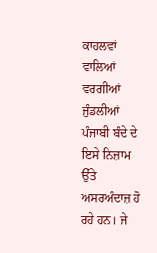ਕਾਹਲਵਾਂ ਵਾਲਿਆਂ ਵਰਗੀਆਂ ਜੁੰਡਲੀਆਂ ਪੰਜਾਬੀ ਬੰਦੇ ਦੇ ਇਸੇ ਨਿਜ਼ਾਮ ਉੱਤੇ ਅਸਰਅੰਦਾਜ਼ ਹੋ ਰਹੇ ਹਨ। ਜੇ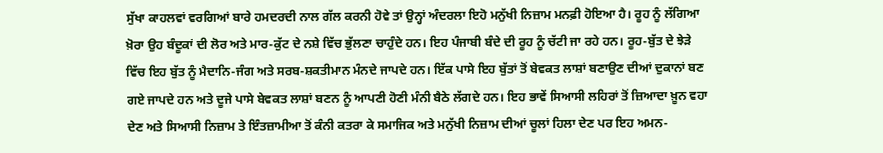ਸੁੱਖਾ ਕਾਹਲਵਾਂ ਵਰਗਿਆਂ ਬਾਰੇ ਹਮਦਰਦੀ ਨਾਲ ਗੱਲ ਕਰਨੀ ਹੋਵੇ ਤਾਂ ਉਨ੍ਹਾਂ ਅੰਦਰਲਾ ਇਹੋ ਮਨੁੱਖੀ ਨਿਜ਼ਾਮ ਮਨਫ਼ੀ ਹੋਇਆ ਹੈ। ਰੂਹ ਨੂੰ ਲੱਗਿਆ ਖ਼ੋਰਾ ਉਹ ਬੰਦੂਕਾਂ ਦੀ ਲੋਰ ਅਤੇ ਮਾਰ-ਕੁੱਟ ਦੇ ਨਸ਼ੇ ਵਿੱਚ ਭੁੱਲਣਾ ਚਾਹੁੰਦੇ ਹਨ। ਇਹ ਪੰਜਾਬੀ ਬੰਦੇ ਦੀ ਰੂਹ ਨੂੰ ਚੱਟੀ ਜਾ ਰਹੇ ਹਨ। ਰੂਹ-ਬੁੱਤ ਦੇ ਝੇੜੇ ਵਿੱਚ ਇਹ ਬੁੱਤ ਨੂੰ ਮੈਦਾਨਿ-ਜੰਗ ਅਤੇ ਸਰਬ-ਸ਼ਕਤੀਮਾਨ ਮੰਨਦੇ ਜਾਪਦੇ ਹਨ। ਇੱਕ ਪਾਸੇ ਇਹ ਬੁੱਤਾਂ ਤੋਂ ਬੇਵਕਤ ਲਾਸ਼ਾਂ ਬਣਾਉਣ ਦੀਆਂ ਦੁਕਾਨਾਂ ਬਣ ਗਏ ਜਾਪਦੇ ਹਨ ਅਤੇ ਦੂਜੇ ਪਾਸੇ ਬੇਵਕਤ ਲਾਸ਼ਾਂ ਬਣਨ ਨੂੰ ਆਪਣੀ ਹੋਣੀ ਮੰਨੀ ਬੈਠੇ ਲੱਗਦੇ ਹਨ। ਇਹ ਭਾਵੇਂ ਸਿਆਸੀ ਲਹਿਰਾਂ ਤੋਂ ਜ਼ਿਆਦਾ ਖ਼ੂਨ ਵਹਾ ਦੇਣ ਅਤੇ ਸਿਆਸੀ ਨਿਜ਼ਾਮ ਤੇ ਇੰਤਜ਼ਾਮੀਆ ਤੋਂ ਕੰਨੀ ਕਤਰਾ ਕੇ ਸਮਾਜਿਕ ਅਤੇ ਮਨੁੱਖੀ ਨਿਜ਼ਾਮ ਦੀਆਂ ਚੂਲਾਂ ਹਿਲਾ ਦੇਣ ਪਰ ਇਹ ਅਮਨ-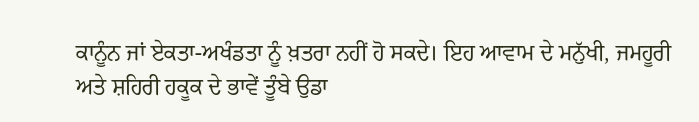ਕਾਨੂੰਨ ਜਾਂ ਏਕਤਾ-ਅਖੰਡਤਾ ਨੂੰ ਖ਼ਤਰਾ ਨਹੀਂ ਹੋ ਸਕਦੇ। ਇਹ ਆਵਾਮ ਦੇ ਮਨੁੱਖੀ, ਜਮਹੂਰੀ ਅਤੇ ਸ਼ਹਿਰੀ ਹਕੂਕ ਦੇ ਭਾਵੇਂ ਤੂੰਬੇ ਉਡਾ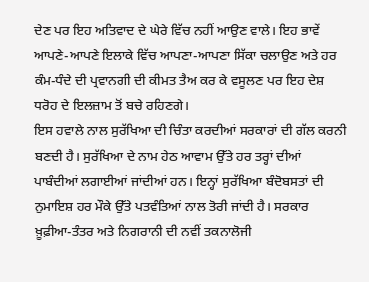ਦੇਣ ਪਰ ਇਹ ਅਤਿਵਾਦ ਦੇ ਘੇਰੇ ਵਿੱਚ ਨਹੀਂ ਆਉਣ ਵਾਲੇ। ਇਹ ਭਾਵੇਂ ਆਪਣੇ-ਆਪਣੇ ਇਲਾਕੇ ਵਿੱਚ ਆਪਣਾ-ਆਪਣਾ ਸਿੱਕਾ ਚਲਾਉਣ ਅਤੇ ਹਰ ਕੰਮ-ਧੰਦੇ ਦੀ ਪ੍ਰਵਾਨਗੀ ਦੀ ਕੀਮਤ ਤੈਅ ਕਰ ਕੇ ਵਸੂਲਣ ਪਰ ਇਹ ਦੇਸ਼ ਧਰੋਹ ਦੇ ਇਲਜ਼ਾਮ ਤੋਂ ਬਚੇ ਰਹਿਣਗੇ।
ਇਸ ਹਵਾਲੇ ਨਾਲ ਸੁਰੱਖਿਆ ਦੀ ਚਿੰਤਾ ਕਰਦੀਆਂ ਸਰਕਾਰਾਂ ਦੀ ਗੱਲ ਕਰਨੀ ਬਣਦੀ ਹੈ। ਸੁਰੱਖਿਆ ਦੇ ਨਾਮ ਹੇਠ ਆਵਾਮ ਉੱਤੇ ਹਰ ਤਰ੍ਹਾਂ ਦੀਆਂ ਪਾਬੰਦੀਆਂ ਲਗਾਈਆਂ ਜਾਂਦੀਆਂ ਹਨ। ਇਨ੍ਹਾਂ ਸੁਰੱਖਿਆ ਬੰਦੋਬਸਤਾਂ ਦੀ ਨੁਮਾਇਸ਼ ਹਰ ਮੌਕੇ ਉੱਤੇ ਪਤਵੰਤਿਆਂ ਨਾਲ ਤੋਰੀ ਜਾਂਦੀ ਹੈ। ਸਰਕਾਰ ਖ਼ੂਫ਼ੀਆ-ਤੰਤਰ ਅਤੇ ਨਿਗਰਾਨੀ ਦੀ ਨਵੀਂ ਤਕਨਾਲੋਜੀ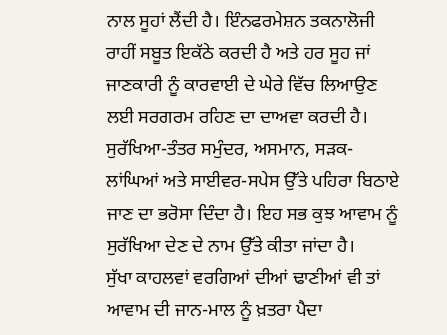ਨਾਲ ਸੂਹਾਂ ਲੈਂਦੀ ਹੈ। ਇੰਨਫਰਮੇਸ਼ਨ ਤਕਨਾਲੋਜੀ ਰਾਹੀਂ ਸਬੂਤ ਇਕੱਠੇ ਕਰਦੀ ਹੈ ਅਤੇ ਹਰ ਸੂਹ ਜਾਂ ਜਾਣਕਾਰੀ ਨੂੰ ਕਾਰਵਾਈ ਦੇ ਘੇਰੇ ਵਿੱਚ ਲਿਆਉਣ ਲਈ ਸਰਗਰਮ ਰਹਿਣ ਦਾ ਦਾਅਵਾ ਕਰਦੀ ਹੈ। ਸੁਰੱਖਿਆ-ਤੰਤਰ ਸਮੁੰਦਰ, ਅਸਮਾਨ, ਸੜਕ-ਲਾਂਘਿਆਂ ਅਤੇ ਸਾਈਵਰ-ਸਪੇਸ ਉੱਤੇ ਪਹਿਰਾ ਬਿਠਾਏ ਜਾਣ ਦਾ ਭਰੋਸਾ ਦਿੰਦਾ ਹੈ। ਇਹ ਸਭ ਕੁਝ ਆਵਾਮ ਨੂੰ ਸੁਰੱਖਿਆ ਦੇਣ ਦੇ ਨਾਮ ਉੱਤੇ ਕੀਤਾ ਜਾਂਦਾ ਹੈ।
ਸੁੱਖਾ ਕਾਹਲਵਾਂ ਵਰਗਿਆਂ ਦੀਆਂ ਢਾਣੀਆਂ ਵੀ ਤਾਂ ਆਵਾਮ ਦੀ ਜਾਨ-ਮਾਲ ਨੂੰ ਖ਼ਤਰਾ ਪੈਦਾ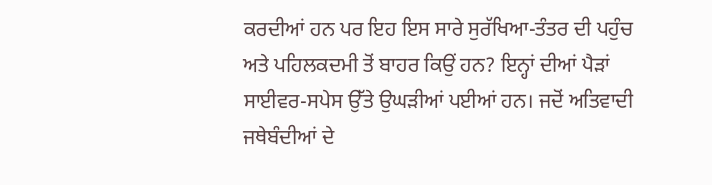ਕਰਦੀਆਂ ਹਨ ਪਰ ਇਹ ਇਸ ਸਾਰੇ ਸੁਰੱਖਿਆ-ਤੰਤਰ ਦੀ ਪਹੁੰਚ ਅਤੇ ਪਹਿਲਕਦਮੀ ਤੋਂ ਬਾਹਰ ਕਿਉਂ ਹਨ? ਇਨ੍ਹਾਂ ਦੀਆਂ ਪੈੜਾਂ ਸਾਈਵਰ-ਸਪੇਸ ਉੱਤੇ ਉਘੜੀਆਂ ਪਈਆਂ ਹਨ। ਜਦੋਂ ਅਤਿਵਾਦੀ ਜਥੇਬੰਦੀਆਂ ਦੇ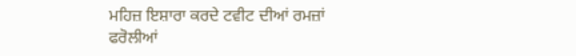ਮਹਿਜ਼ ਇਸ਼ਾਰਾ ਕਰਦੇ ਟਵੀਟ ਦੀਆਂ ਰਮਜ਼ਾਂ ਫਰੋਲੀਆਂ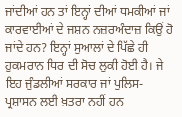ਜਾਂਦੀਆਂ ਹਨ ਤਾਂ ਇਨ੍ਹਾਂ ਦੀਆਂ ਧਮਕੀਆਂ ਜਾਂ ਕਾਰਵਾਈਆਂ ਦੇ ਜਸ਼ਨ ਨਜ਼ਰਅੰਦਾਜ਼ ਕਿਉਂ ਹੋ ਜਾਂਦੇ ਹਨ? ਇਨ੍ਹਾਂ ਸੁਆਲਾਂ ਦੇ ਪਿੱਛੇ ਹੀ ਹੁਕਮਰਾਨ ਧਿਰ ਦੀ ਸੋਚ ਲੁਕੀ ਹੋਈ ਹੈ। ਜੇ ਇਹ ਜੁੰਡਲੀਆਂ ਸਰਕਾਰ ਜਾਂ ਪੁਲਿਸ-ਪ੍ਰਸ਼ਾਸਨ ਲਈ ਖ਼ਤਰਾ ਨਹੀਂ ਹਨ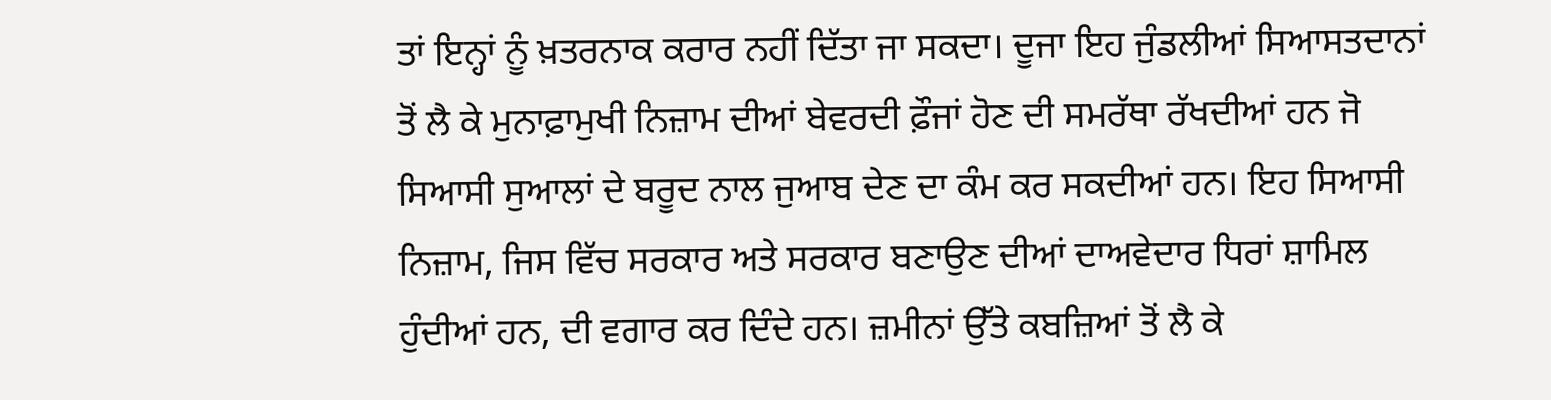ਤਾਂ ਇਨ੍ਹਾਂ ਨੂੰ ਖ਼ਤਰਨਾਕ ਕਰਾਰ ਨਹੀਂ ਦਿੱਤਾ ਜਾ ਸਕਦਾ। ਦੂਜਾ ਇਹ ਜੁੰਡਲੀਆਂ ਸਿਆਸਤਦਾਨਾਂ ਤੋਂ ਲੈ ਕੇ ਮੁਨਾਫ਼ਾਮੁਖੀ ਨਿਜ਼ਾਮ ਦੀਆਂ ਬੇਵਰਦੀ ਫ਼ੌਜਾਂ ਹੋਣ ਦੀ ਸਮਰੱਥਾ ਰੱਖਦੀਆਂ ਹਨ ਜੋ ਸਿਆਸੀ ਸੁਆਲਾਂ ਦੇ ਬਰੂਦ ਨਾਲ ਜੁਆਬ ਦੇਣ ਦਾ ਕੰਮ ਕਰ ਸਕਦੀਆਂ ਹਨ। ਇਹ ਸਿਆਸੀ ਨਿਜ਼ਾਮ, ਜਿਸ ਵਿੱਚ ਸਰਕਾਰ ਅਤੇ ਸਰਕਾਰ ਬਣਾਉਣ ਦੀਆਂ ਦਾਅਵੇਦਾਰ ਧਿਰਾਂ ਸ਼ਾਮਿਲ ਹੁੰਦੀਆਂ ਹਨ, ਦੀ ਵਗਾਰ ਕਰ ਦਿੰਦੇ ਹਨ। ਜ਼ਮੀਨਾਂ ਉੱਤੇ ਕਬਜ਼ਿਆਂ ਤੋਂ ਲੈ ਕੇ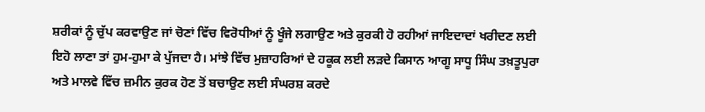ਸ਼ਰੀਕਾਂ ਨੂੰ ਚੁੱਪ ਕਰਵਾਉਣ ਜਾਂ ਚੋਣਾਂ ਵਿੱਚ ਵਿਰੋਧੀਆਂ ਨੂੰ ਖੂੰਜੇ ਲਗਾਉਣ ਅਤੇ ਕੁਰਕੀ ਹੋ ਰਹੀਆਂ ਜਾਇਦਾਦਾਂ ਖਰੀਦਣ ਲਈ ਇਹੋ ਲਾਣਾ ਤਾਂ ਹੁਮ-ਹੁਮਾ ਕੇ ਪੁੱਜਦਾ ਹੈ। ਮਾਂਝੇ ਵਿੱਚ ਮੁਜ਼ਾਹਰਿਆਂ ਦੇ ਹਕੂਕ ਲਈ ਲੜਦੇ ਕਿਸਾਨ ਆਗੂ ਸਾਧੂ ਸਿੰਘ ਤਖ਼ਤੂਪੁਰਾ ਅਤੇ ਮਾਲਵੇ ਵਿੱਚ ਜ਼ਮੀਨ ਕੁਰਕ ਹੋਣ ਤੋਂ ਬਚਾਉਣ ਲਈ ਸੰਘਰਸ਼ ਕਰਦੇ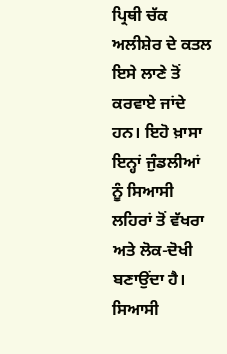ਪ੍ਰਿਥੀ ਚੱਕ ਅਲੀਸ਼ੇਰ ਦੇ ਕਤਲ ਇਸੇ ਲਾਣੇ ਤੋਂ ਕਰਵਾਏ ਜਾਂਦੇ ਹਨ। ਇਹੋ ਖ਼ਾਸਾ ਇਨ੍ਹਾਂ ਜੁੰਡਲੀਆਂ ਨੂੰ ਸਿਆਸੀ ਲਹਿਰਾਂ ਤੋਂ ਵੱਖਰਾ ਅਤੇ ਲੋਕ-ਦੋਖੀ ਬਣਾਉਂਦਾ ਹੈ। ਸਿਆਸੀ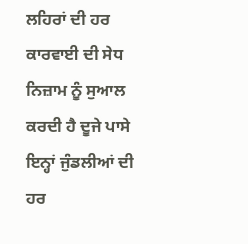ਲਹਿਰਾਂ ਦੀ ਹਰ ਕਾਰਵਾਈ ਦੀ ਸੇਧ ਨਿਜ਼ਾਮ ਨੂੰ ਸੁਆਲ ਕਰਦੀ ਹੈ ਦੂਜੇ ਪਾਸੇ ਇਨ੍ਹਾਂ ਜੁੰਡਲੀਆਂ ਦੀ ਹਰ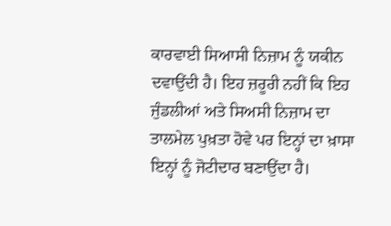ਕਾਰਵਾਈ ਸਿਆਸੀ ਨਿਜ਼ਾਮ ਨੂੰ ਯਕੀਨ ਦਵਾਉਂਦੀ ਹੈ। ਇਹ ਜ਼ਰੂਰੀ ਨਹੀਂ ਕਿ ਇਹ ਜੁੰਡਲੀਆਂ ਅਤੇ ਸਿਅਸੀ ਨਿਜ਼ਾਮ ਦਾ ਤਾਲਮੇਲ ਪੁਖ਼ਤਾ ਹੋਵੇ ਪਰ ਇਨ੍ਹਾਂ ਦਾ ਖ਼ਾਸਾ ਇਨ੍ਹਾਂ ਨੂੰ ਜੋਟੀਦਾਰ ਬਣਾਉਂਦਾ ਹੈ।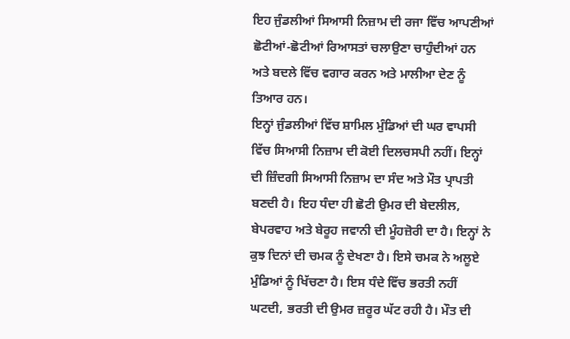ਇਹ ਜੁੰਡਲੀਆਂ ਸਿਆਸੀ ਨਿਜ਼ਾਮ ਦੀ ਰਜਾ ਵਿੱਚ ਆਪਣੀਆਂ ਛੋਟੀਆਂ-ਛੋਟੀਆਂ ਰਿਆਸਤਾਂ ਚਲਾਉਣਾ ਚਾਹੁੰਦੀਆਂ ਹਨ ਅਤੇ ਬਦਲੇ ਵਿੱਚ ਵਗਾਰ ਕਰਨ ਅਤੇ ਮਾਲੀਆ ਦੇਣ ਨੂੰ ਤਿਆਰ ਹਨ।
ਇਨ੍ਹਾਂ ਜੁੰਡਲੀਆਂ ਵਿੱਚ ਸ਼ਾਮਿਲ ਮੁੰਡਿਆਂ ਦੀ ਘਰ ਵਾਪਸੀ ਵਿੱਚ ਸਿਆਸੀ ਨਿਜ਼ਾਮ ਦੀ ਕੋਈ ਦਿਲਚਸਪੀ ਨਹੀਂ। ਇਨ੍ਹਾਂ ਦੀ ਜ਼ਿੰਦਗੀ ਸਿਆਸੀ ਨਿਜ਼ਾਮ ਦਾ ਸੰਦ ਅਤੇ ਮੌਤ ਪ੍ਰਾਪਤੀ ਬਣਦੀ ਹੈ। ਇਹ ਧੰਦਾ ਹੀ ਛੋਟੀ ਉਮਰ ਦੀ ਬੇਦਲੀਲ, ਬੇਪਰਵਾਹ ਅਤੇ ਬੇਰੂਹ ਜਵਾਨੀ ਦੀ ਮੂੰਹਜ਼ੋਰੀ ਦਾ ਹੈ। ਇਨ੍ਹਾਂ ਨੇ ਕੁਝ ਦਿਨਾਂ ਦੀ ਚਮਕ ਨੂੰ ਦੇਖਣਾ ਹੈ। ਇਸੇ ਚਮਕ ਨੇ ਅਲੂਏ ਮੁੰਡਿਆਂ ਨੂੰ ਖਿੱਚਣਾ ਹੈ। ਇਸ ਧੰਦੇ ਵਿੱਚ ਭਰਤੀ ਨਹੀਂ ਘਟਦੀ, ਭਰਤੀ ਦੀ ਉਮਰ ਜ਼ਰੂਰ ਘੱਟ ਰਹੀ ਹੈ। ਮੌਤ ਦੀ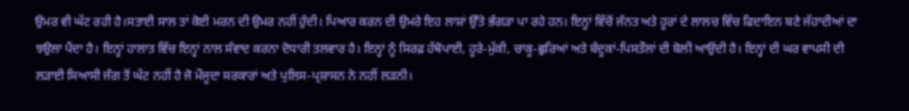ਉਮਰ ਵੀ ਘੱਟ ਰਹੀ ਹੈ।ਸਤਾਈ ਸਾਲ ਤਾਂ ਕੋਈ ਮਰਨ ਦੀ ਉਮਰ ਨਹੀਂ ਹੁੰਦੀ। ਪਿਆਰ ਕਰਨ ਦੀ ਉਮਰੇ ਇਹ ਲਾਸ਼ਾਂ ਉੱਤੇ ਭੰਗੜਾ ਪਾ ਰਹੇ ਹਨ। ਇਨ੍ਹਾਂ ਵਿੱਚੋਂ ਜੰਨਤ ਅਤੇ ਹੂਰਾਂ ਦੇ ਲਾਲਚ ਵਿੱਚ ਫਿਦਾਇਨ ਬਣੇ ਜੱਹਾਦੀਆਂ ਦਾ ਝਉਲਾ ਪੈਂਦਾ ਹੈ। ਇਨ੍ਹਾਂ ਹਾਲਾਤ ਵਿੱਚ ਇਨ੍ਹਾਂ ਨਾਲ ਸੰਵਾਦ ਕਰਨਾ ਦੋਧਾਰੀ ਤਲਵਾਰ ਹੈ। ਇਨ੍ਹਾਂ ਨੂੰ ਸਿਰਫ਼ ਹੱਥੋਪਾਈ, ਹੂਰੇ-ਮੁੱਕੀ, ਚਾਕੂ-ਛੁਰਿਆਂ ਅਤੇ ਬੰਦੂਕਾਂ-ਪਿਸਤੌਲਾਂ ਦੀ ਬੋਲੀ ਆਉਂਦੀ ਹੈ। ਇਨ੍ਹਾਂ ਦੀ ਘਰ ਵਾਪਸੀ ਦੀ ਲੜਾਈ ਸਿਆਸੀ ਜੰਗ ਤੋਂ ਘੱਟ ਨਹੀਂ ਹੈ ਜੋ ਮੌਜੂਦਾ ਸਰਕਾਰਾਂ ਅਤੇ ਪੁਲਿਸ-ਪ੍ਰਸ਼ਾਸਨ ਨੇ ਨਹੀਂ ਲੜਨੀ।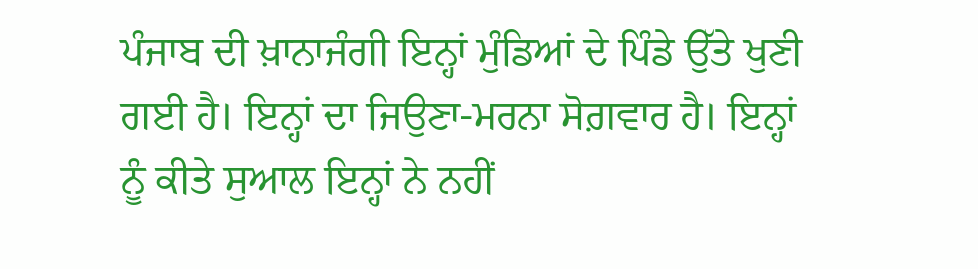ਪੰਜਾਬ ਦੀ ਖ਼ਾਨਾਜੰਗੀ ਇਨ੍ਹਾਂ ਮੁੰਡਿਆਂ ਦੇ ਪਿੰਡੇ ਉੱਤੇ ਖੁਣੀ ਗਈ ਹੈ। ਇਨ੍ਹਾਂ ਦਾ ਜਿਉਣਾ-ਮਰਨਾ ਸੋਗ਼ਵਾਰ ਹੈ। ਇਨ੍ਹਾਂ ਨੂੰ ਕੀਤੇ ਸੁਆਲ ਇਨ੍ਹਾਂ ਨੇ ਨਹੀਂ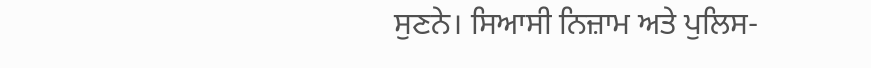ਸੁਣਨੇ। ਸਿਆਸੀ ਨਿਜ਼ਾਮ ਅਤੇ ਪੁਲਿਸ-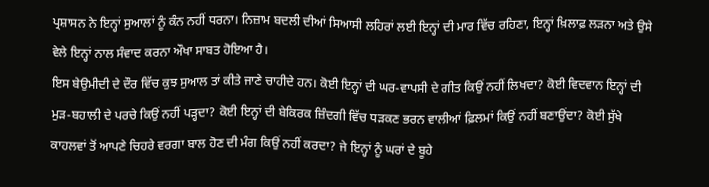ਪ੍ਰਸ਼ਾਸਨ ਨੇ ਇਨ੍ਹਾਂ ਸੁਆਲਾਂ ਨੂੰ ਕੰਨ ਨਹੀਂ ਧਰਨਾ। ਨਿਜ਼ਾਮ ਬਦਲੀ ਦੀਆਂ ਸਿਆਸੀ ਲਹਿਰਾਂ ਲਈ ਇਨ੍ਹਾਂ ਦੀ ਮਾਰ ਵਿੱਚ ਰਹਿਣਾ, ਇਨ੍ਹਾਂ ਖ਼ਿਲਾਫ਼ ਲੜਨਾ ਅਤੇ ਉਸੇ ਵੇਲੇ ਇਨ੍ਹਾਂ ਨਾਲ ਸੰਵਾਦ ਕਰਨਾ ਔਖਾ ਸਾਬਤ ਹੋਇਆ ਹੈ।
ਇਸ ਬੇਉਮੀਦੀ ਦੇ ਦੌਰ ਵਿੱਚ ਕੁਝ ਸੁਆਲ ਤਾਂ ਕੀਤੇ ਜਾਣੇ ਚਾਹੀਦੇ ਹਨ। ਕੋਈ ਇਨ੍ਹਾਂ ਦੀ ਘਰ-ਵਾਪਸੀ ਦੇ ਗੀਤ ਕਿਉਂ ਨਹੀਂ ਲਿਖਦਾ? ਕੋਈ ਵਿਦਵਾਨ ਇਨ੍ਹਾਂ ਦੀ ਮੁੜ-ਬਹਾਲੀ ਦੇ ਪਰਚੇ ਕਿਉਂ ਨਹੀਂ ਪੜ੍ਹਦਾ? ਕੋਈ ਇਨ੍ਹਾਂ ਦੀ ਬੇਕਿਰਕ ਜ਼ਿੰਦਗੀ ਵਿੱਚ ਧੜਕਣ ਭਰਨ ਵਾਲੀਆਂ ਫ਼ਿਲਮਾਂ ਕਿਉਂ ਨਹੀਂ ਬਣਾਉਂਦਾ? ਕੋਈ ਸੁੱਖੇ ਕਾਹਲਵਾਂ ਤੋਂ ਆਪਣੇ ਚਿਹਰੇ ਵਰਗਾ ਬਾਲ ਹੋਣ ਦੀ ਮੰਗ ਕਿਉਂ ਨਹੀਂ ਕਰਦਾ? ਜੇ ਇਨ੍ਹਾਂ ਨੂੰ ਘਰਾਂ ਦੇ ਬੂਹੇ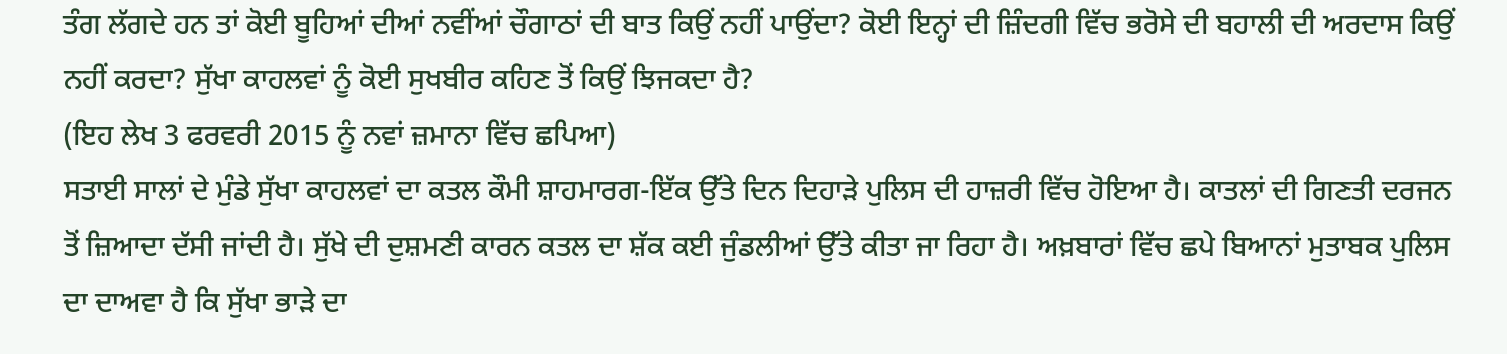ਤੰਗ ਲੱਗਦੇ ਹਨ ਤਾਂ ਕੋਈ ਬੂਹਿਆਂ ਦੀਆਂ ਨਵੀਂਆਂ ਚੌਗਾਠਾਂ ਦੀ ਬਾਤ ਕਿਉਂ ਨਹੀਂ ਪਾਉਂਦਾ? ਕੋਈ ਇਨ੍ਹਾਂ ਦੀ ਜ਼ਿੰਦਗੀ ਵਿੱਚ ਭਰੋਸੇ ਦੀ ਬਹਾਲੀ ਦੀ ਅਰਦਾਸ ਕਿਉਂ ਨਹੀਂ ਕਰਦਾ? ਸੁੱਖਾ ਕਾਹਲਵਾਂ ਨੂੰ ਕੋਈ ਸੁਖਬੀਰ ਕਹਿਣ ਤੋਂ ਕਿਉਂ ਝਿਜਕਦਾ ਹੈ?
(ਇਹ ਲੇਖ 3 ਫਰਵਰੀ 2015 ਨੂੰ ਨਵਾਂ ਜ਼ਮਾਨਾ ਵਿੱਚ ਛਪਿਆ)
ਸਤਾਈ ਸਾਲਾਂ ਦੇ ਮੁੰਡੇ ਸੁੱਖਾ ਕਾਹਲਵਾਂ ਦਾ ਕਤਲ ਕੌਮੀ ਸ਼ਾਹਮਾਰਗ-ਇੱਕ ਉੱਤੇ ਦਿਨ ਦਿਹਾੜੇ ਪੁਲਿਸ ਦੀ ਹਾਜ਼ਰੀ ਵਿੱਚ ਹੋਇਆ ਹੈ। ਕਾਤਲਾਂ ਦੀ ਗਿਣਤੀ ਦਰਜਨ ਤੋਂ ਜ਼ਿਆਦਾ ਦੱਸੀ ਜਾਂਦੀ ਹੈ। ਸੁੱਖੇ ਦੀ ਦੁਸ਼ਮਣੀ ਕਾਰਨ ਕਤਲ ਦਾ ਸ਼ੱਕ ਕਈ ਜੁੰਡਲੀਆਂ ਉੱਤੇ ਕੀਤਾ ਜਾ ਰਿਹਾ ਹੈ। ਅਖ਼ਬਾਰਾਂ ਵਿੱਚ ਛਪੇ ਬਿਆਨਾਂ ਮੁਤਾਬਕ ਪੁਲਿਸ ਦਾ ਦਾਅਵਾ ਹੈ ਕਿ ਸੁੱਖਾ ਭਾੜੇ ਦਾ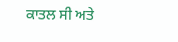ਕਾਤਲ ਸੀ ਅਤੇ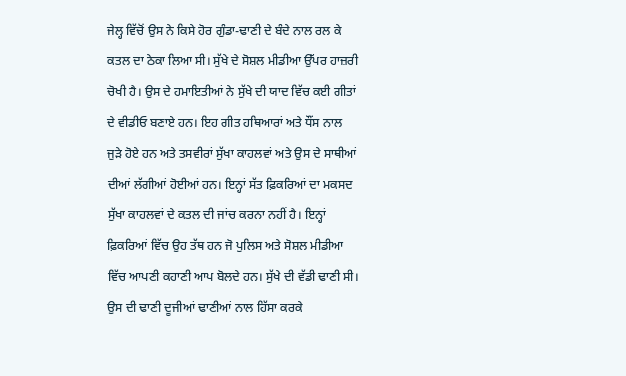ਜੇਲ੍ਹ ਵਿੱਚੋਂ ਉਸ ਨੇ ਕਿਸੇ ਹੋਰ ਗੁੰਡਾ-ਢਾਣੀ ਦੇ ਬੰਦੇ ਨਾਲ ਰਲ ਕੇ ਕਤਲ ਦਾ ਠੇਕਾ ਲਿਆ ਸੀ। ਸੁੱਖੇ ਦੇ ਸੋਸ਼ਲ ਮੀਡੀਆ ਉੱਪਰ ਹਾਜ਼ਰੀ ਚੋਖੀ ਹੈ। ਉਸ ਦੇ ਹਮਾਇਤੀਆਂ ਨੇ ਸੁੱਖੇ ਦੀ ਯਾਦ ਵਿੱਚ ਕਈ ਗੀਤਾਂ ਦੇ ਵੀਡੀਓ ਬਣਾਏ ਹਨ। ਇਹ ਗੀਤ ਹਥਿਆਰਾਂ ਅਤੇ ਧੌਂਸ ਨਾਲ ਜੁੜੇ ਹੋਏ ਹਨ ਅਤੇ ਤਸਵੀਰਾਂ ਸੁੱਖਾ ਕਾਹਲਵਾਂ ਅਤੇ ਉਸ ਦੇ ਸਾਥੀਆਂ ਦੀਆਂ ਲੱਗੀਆਂ ਹੋਈਆਂ ਹਨ। ਇਨ੍ਹਾਂ ਸੱਤ ਫ਼ਿਕਰਿਆਂ ਦਾ ਮਕਸਦ ਸੁੱਖਾ ਕਾਹਲਵਾਂ ਦੇ ਕਤਲ ਦੀ ਜਾਂਚ ਕਰਨਾ ਨਹੀਂ ਹੈ। ਇਨ੍ਹਾਂ ਫ਼ਿਕਰਿਆਂ ਵਿੱਚ ਉਹ ਤੱਥ ਹਨ ਜੋ ਪੁਲਿਸ ਅਤੇ ਸੋਸ਼ਲ ਮੀਡੀਆ ਵਿੱਚ ਆਪਣੀ ਕਹਾਣੀ ਆਪ ਬੋਲਦੇ ਹਨ। ਸੁੱਖੇ ਦੀ ਵੱਡੀ ਢਾਣੀ ਸੀ। ਉਸ ਦੀ ਢਾਣੀ ਦੂਜੀਆਂ ਢਾਣੀਆਂ ਨਾਲ ਹਿੱਸਾ ਕਰਕੇ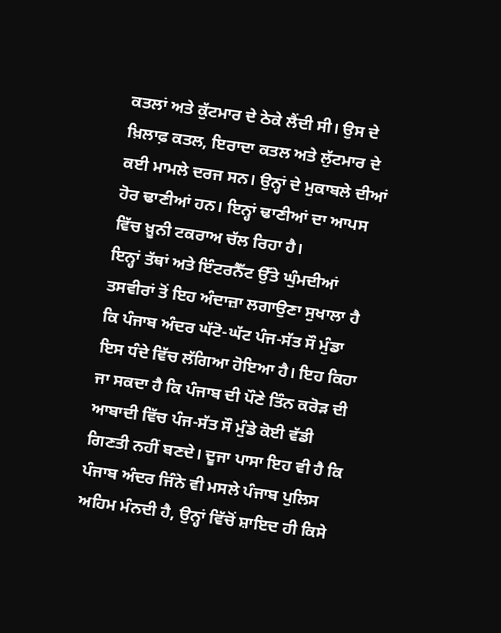ਕਤਲਾਂ ਅਤੇ ਕੁੱਟਮਾਰ ਦੇ ਠੇਕੇ ਲੈਂਦੀ ਸੀ। ਉਸ ਦੇ ਖ਼ਿਲਾਫ਼ ਕਤਲ, ਇਰਾਦਾ ਕਤਲ ਅਤੇ ਲੁੱਟਮਾਰ ਦੇ ਕਈ ਮਾਮਲੇ ਦਰਜ ਸਨ। ਉਨ੍ਹਾਂ ਦੇ ਮੁਕਾਬਲੇ ਦੀਆਂ ਹੋਰ ਢਾਣੀਆਂ ਹਨ। ਇਨ੍ਹਾਂ ਢਾਣੀਆਂ ਦਾ ਆਪਸ ਵਿੱਚ ਖ਼ੂਨੀ ਟਕਰਾਅ ਚੱਲ ਰਿਹਾ ਹੈ।
ਇਨ੍ਹਾਂ ਤੱਥਾਂ ਅਤੇ ਇੰਟਰਨੈੱਟ ਉੱਤੇ ਘੁੰਮਦੀਆਂ ਤਸਵੀਰਾਂ ਤੋਂ ਇਹ ਅੰਦਾਜ਼ਾ ਲਗਾਉਣਾ ਸੁਖਾਲਾ ਹੈ ਕਿ ਪੰਜਾਬ ਅੰਦਰ ਘੱਟੋ-ਘੱਟ ਪੰਜ-ਸੱਤ ਸੌ ਮੁੰਡਾ ਇਸ ਧੰਦੇ ਵਿੱਚ ਲੱਗਿਆ ਹੋਇਆ ਹੈ। ਇਹ ਕਿਹਾ ਜਾ ਸਕਦਾ ਹੈ ਕਿ ਪੰਜਾਬ ਦੀ ਪੌਣੇ ਤਿੰਨ ਕਰੋੜ ਦੀ ਆਬਾਦੀ ਵਿੱਚ ਪੰਜ-ਸੱਤ ਸੌ ਮੁੰਡੇ ਕੋਈ ਵੱਡੀ ਗਿਣਤੀ ਨਹੀਂ ਬਣਦੇ। ਦੂਜਾ ਪਾਸਾ ਇਹ ਵੀ ਹੈ ਕਿ ਪੰਜਾਬ ਅੰਦਰ ਜਿੰਨੇ ਵੀ ਮਸਲੇ ਪੰਜਾਬ ਪੁਲਿਸ ਅਹਿਮ ਮੰਨਦੀ ਹੈ, ਉਨ੍ਹਾਂ ਵਿੱਚੋਂ ਸ਼ਾਇਦ ਹੀ ਕਿਸੇ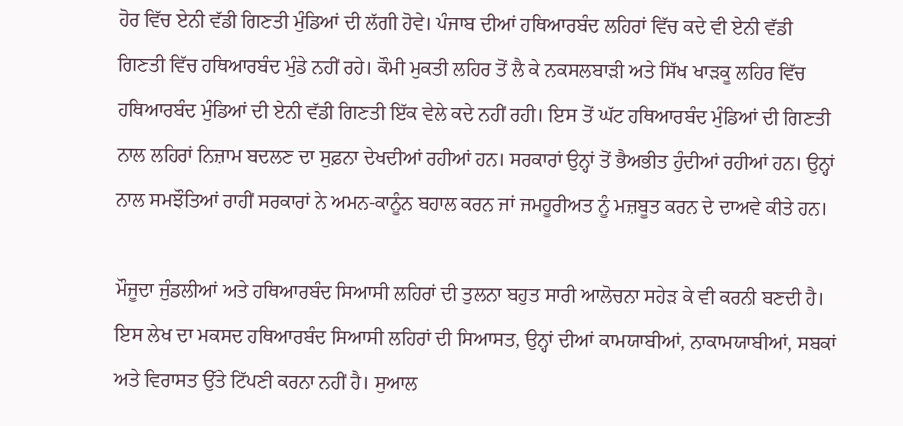ਹੋਰ ਵਿੱਚ ਏਨੀ ਵੱਡੀ ਗਿਣਤੀ ਮੁੰਡਿਆਂ ਦੀ ਲੱਗੀ ਹੋਵੇ। ਪੰਜਾਬ ਦੀਆਂ ਹਥਿਆਰਬੰਦ ਲਹਿਰਾਂ ਵਿੱਚ ਕਦੇ ਵੀ ਏਨੀ ਵੱਡੀ ਗਿਣਤੀ ਵਿੱਚ ਹਥਿਆਰਬੰਦ ਮੁੰਡੇ ਨਹੀਂ ਰਹੇ। ਕੌਮੀ ਮੁਕਤੀ ਲਹਿਰ ਤੋਂ ਲੈ ਕੇ ਨਕਸਲਬਾੜੀ ਅਤੇ ਸਿੱਖ ਖਾੜਕੂ ਲਹਿਰ ਵਿੱਚ ਹਥਿਆਰਬੰਦ ਮੁੰਡਿਆਂ ਦੀ ਏਨੀ ਵੱਡੀ ਗਿਣਤੀ ਇੱਕ ਵੇਲੇ ਕਦੇ ਨਹੀਂ ਰਹੀ। ਇਸ ਤੋਂ ਘੱਟ ਹਥਿਆਰਬੰਦ ਮੁੰਡਿਆਂ ਦੀ ਗਿਣਤੀ ਨਾਲ ਲਹਿਰਾਂ ਨਿਜ਼ਾਮ ਬਦਲਣ ਦਾ ਸੁਫ਼ਨਾ ਦੇਖਦੀਆਂ ਰਹੀਆਂ ਹਨ। ਸਰਕਾਰਾਂ ਉਨ੍ਹਾਂ ਤੋਂ ਭੈਅਭੀਤ ਹੁੰਦੀਆਂ ਰਹੀਆਂ ਹਨ। ਉਨ੍ਹਾਂ ਨਾਲ ਸਮਝੌਤਿਆਂ ਰਾਹੀਂ ਸਰਕਾਰਾਂ ਨੇ ਅਮਨ-ਕਾਨੂੰਨ ਬਹਾਲ ਕਰਨ ਜਾਂ ਜਮਹੂਰੀਅਤ ਨੂੰ ਮਜ਼ਬੂਤ ਕਰਨ ਦੇ ਦਾਅਵੇ ਕੀਤੇ ਹਨ।

ਮੌਜੂਦਾ ਜੁੰਡਲੀਆਂ ਅਤੇ ਹਥਿਆਰਬੰਦ ਸਿਆਸੀ ਲਹਿਰਾਂ ਦੀ ਤੁਲਨਾ ਬਹੁਤ ਸਾਰੀ ਆਲੋਚਨਾ ਸਹੇੜ ਕੇ ਵੀ ਕਰਨੀ ਬਣਦੀ ਹੈ। ਇਸ ਲੇਖ ਦਾ ਮਕਸਦ ਹਥਿਆਰਬੰਦ ਸਿਆਸੀ ਲਹਿਰਾਂ ਦੀ ਸਿਆਸਤ, ਉਨ੍ਹਾਂ ਦੀਆਂ ਕਾਮਯਾਬੀਆਂ, ਨਾਕਾਮਯਾਬੀਆਂ, ਸਬਕਾਂ ਅਤੇ ਵਿਰਾਸਤ ਉੱਤੇ ਟਿੱਪਣੀ ਕਰਨਾ ਨਹੀਂ ਹੈ। ਸੁਆਲ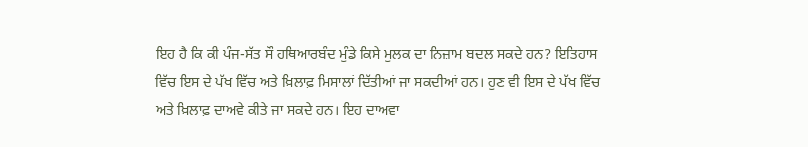ਇਹ ਹੈ ਕਿ ਕੀ ਪੰਜ-ਸੱਤ ਸੌ ਹਥਿਆਰਬੰਦ ਮੁੰਡੇ ਕਿਸੇ ਮੁਲਕ ਦਾ ਨਿਜ਼ਾਮ ਬਦਲ ਸਕਦੇ ਹਨ? ਇਤਿਹਾਸ ਵਿੱਚ ਇਸ ਦੇ ਪੱਖ ਵਿੱਚ ਅਤੇ ਖ਼ਿਲਾਫ਼ ਮਿਸਾਲਾਂ ਦਿੱਤੀਆਂ ਜਾ ਸਕਦੀਆਂ ਹਨ। ਹੁਣ ਵੀ ਇਸ ਦੇ ਪੱਖ ਵਿੱਚ ਅਤੇ ਖ਼ਿਲਾਫ਼ ਦਾਅਵੇ ਕੀਤੇ ਜਾ ਸਕਦੇ ਹਨ। ਇਹ ਦਾਅਵਾ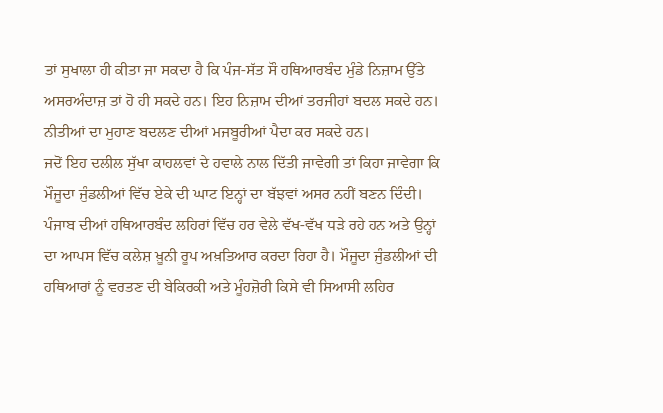ਤਾਂ ਸੁਖਾਲਾ ਹੀ ਕੀਤਾ ਜਾ ਸਕਦਾ ਹੈ ਕਿ ਪੰਜ-ਸੱਤ ਸੌ ਹਥਿਆਰਬੰਦ ਮੁੰਡੇ ਨਿਜ਼ਾਮ ਉੱਤੇ ਅਸਰਅੰਦਾਜ਼ ਤਾਂ ਹੋ ਹੀ ਸਕਦੇ ਹਨ। ਇਹ ਨਿਜ਼ਾਮ ਦੀਆਂ ਤਰਜੀਹਾਂ ਬਦਲ ਸਕਦੇ ਹਨ। ਨੀਤੀਆਂ ਦਾ ਮੁਹਾਣ ਬਦਲਣ ਦੀਆਂ ਮਜਬੂਰੀਆਂ ਪੈਦਾ ਕਰ ਸਕਦੇ ਹਨ।
ਜਦੋਂ ਇਹ ਦਲੀਲ ਸੁੱਖਾ ਕਾਹਲਵਾਂ ਦੇ ਹਵਾਲੇ ਨਾਲ ਦਿੱਤੀ ਜਾਵੇਗੀ ਤਾਂ ਕਿਹਾ ਜਾਵੇਗਾ ਕਿ ਮੌਜੂਦਾ ਜੁੰਡਲੀਆਂ ਵਿੱਚ ਏਕੇ ਦੀ ਘਾਟ ਇਨ੍ਹਾਂ ਦਾ ਬੱਝਵਾਂ ਅਸਰ ਨਹੀਂ ਬਣਨ ਦਿੰਦੀ। ਪੰਜਾਬ ਦੀਆਂ ਹਥਿਆਰਬੰਦ ਲਹਿਰਾਂ ਵਿੱਚ ਹਰ ਵੇਲੇ ਵੱਖ-ਵੱਖ ਧੜੇ ਰਹੇ ਹਨ ਅਤੇ ਉਨ੍ਹਾਂ ਦਾ ਆਪਸ ਵਿੱਚ ਕਲੇਸ਼ ਖ਼ੂਨੀ ਰੂਪ ਅਖ਼ਤਿਆਰ ਕਰਦਾ ਰਿਹਾ ਹੈ। ਮੌਜੂਦਾ ਜੁੰਡਲੀਆਂ ਦੀ ਹਥਿਆਰਾਂ ਨੂੰ ਵਰਤਣ ਦੀ ਬੇਕਿਰਕੀ ਅਤੇ ਮੂੰਹਜ਼ੋਰੀ ਕਿਸੇ ਵੀ ਸਿਆਸੀ ਲਹਿਰ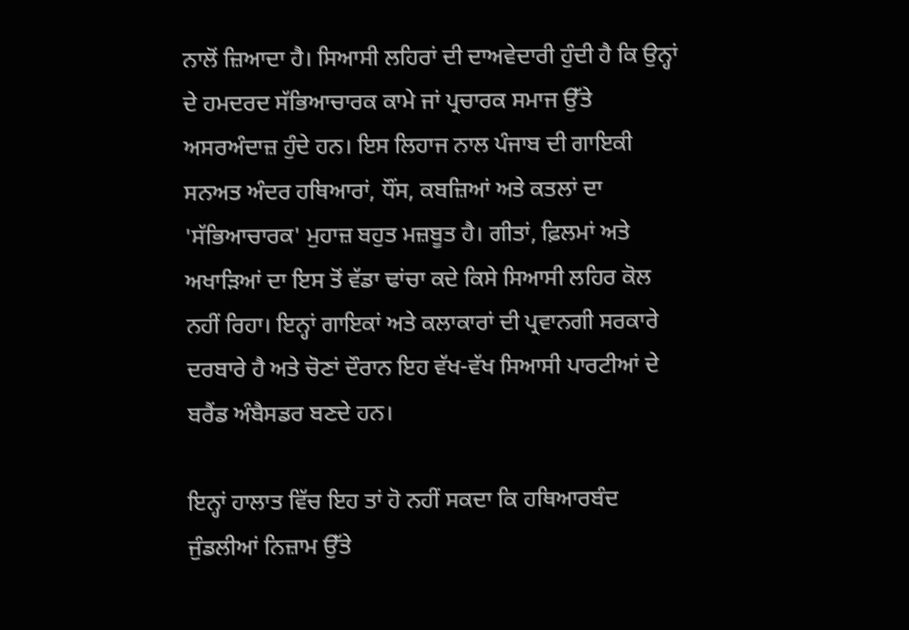ਨਾਲੋਂ ਜ਼ਿਆਦਾ ਹੈ। ਸਿਆਸੀ ਲਹਿਰਾਂ ਦੀ ਦਾਅਵੇਦਾਰੀ ਹੁੰਦੀ ਹੈ ਕਿ ਉਨ੍ਹਾਂ ਦੇ ਹਮਦਰਦ ਸੱਭਿਆਚਾਰਕ ਕਾਮੇ ਜਾਂ ਪ੍ਰਚਾਰਕ ਸਮਾਜ ਉੱਤੇ ਅਸਰਅੰਦਾਜ਼ ਹੁੰਦੇ ਹਨ। ਇਸ ਲਿਹਾਜ ਨਾਲ ਪੰਜਾਬ ਦੀ ਗਾਇਕੀ ਸਨਅਤ ਅੰਦਰ ਹਥਿਆਰਾਂ, ਧੌਂਸ, ਕਬਜ਼ਿਆਂ ਅਤੇ ਕਤਲਾਂ ਦਾ 'ਸੱਭਿਆਚਾਰਕ' ਮੁਹਾਜ਼ ਬਹੁਤ ਮਜ਼ਬੂਤ ਹੈ। ਗੀਤਾਂ, ਫ਼ਿਲਮਾਂ ਅਤੇ ਅਖਾੜਿਆਂ ਦਾ ਇਸ ਤੋਂ ਵੱਡਾ ਢਾਂਚਾ ਕਦੇ ਕਿਸੇ ਸਿਆਸੀ ਲਹਿਰ ਕੋਲ ਨਹੀਂ ਰਿਹਾ। ਇਨ੍ਹਾਂ ਗਾਇਕਾਂ ਅਤੇ ਕਲਾਕਾਰਾਂ ਦੀ ਪ੍ਰਵਾਨਗੀ ਸਰਕਾਰੇ ਦਰਬਾਰੇ ਹੈ ਅਤੇ ਚੋਣਾਂ ਦੌਰਾਨ ਇਹ ਵੱਖ-ਵੱਖ ਸਿਆਸੀ ਪਾਰਟੀਆਂ ਦੇ ਬਰੈਂਡ ਅੰਬੈਸਡਰ ਬਣਦੇ ਹਨ।

ਇਨ੍ਹਾਂ ਹਾਲਾਤ ਵਿੱਚ ਇਹ ਤਾਂ ਹੋ ਨਹੀਂ ਸਕਦਾ ਕਿ ਹਥਿਆਰਬੰਦ ਜੁੰਡਲੀਆਂ ਨਿਜ਼ਾਮ ਉੱਤੇ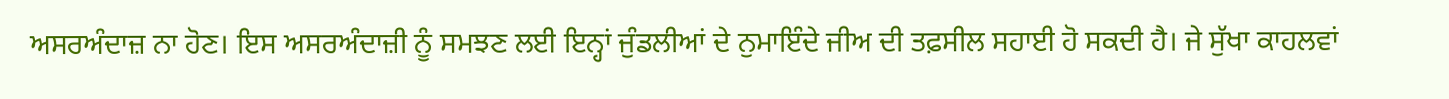ਅਸਰਅੰਦਾਜ਼ ਨਾ ਹੋਣ। ਇਸ ਅਸਰਅੰਦਾਜ਼ੀ ਨੂੰ ਸਮਝਣ ਲਈ ਇਨ੍ਹਾਂ ਜੁੰਡਲੀਆਂ ਦੇ ਨੁਮਾਇੰਦੇ ਜੀਅ ਦੀ ਤਫ਼ਸੀਲ ਸਹਾਈ ਹੋ ਸਕਦੀ ਹੈ। ਜੇ ਸੁੱਖਾ ਕਾਹਲਵਾਂ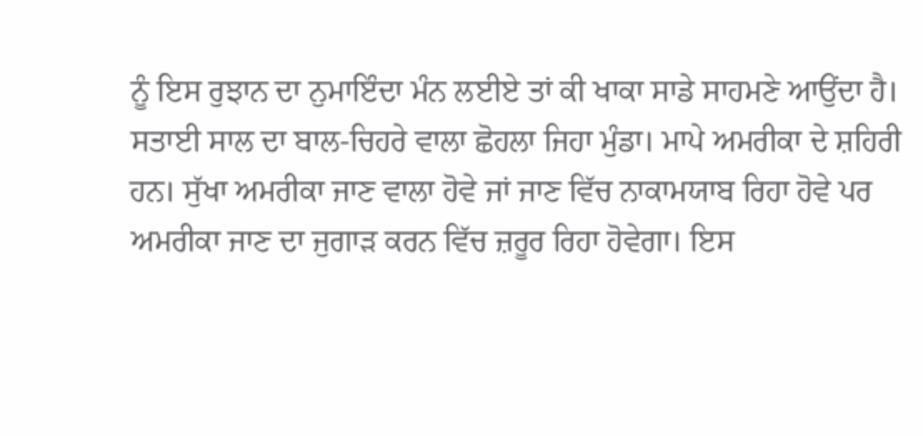ਨੂੰ ਇਸ ਰੁਝਾਨ ਦਾ ਨੁਮਾਇੰਦਾ ਮੰਨ ਲਈਏ ਤਾਂ ਕੀ ਖਾਕਾ ਸਾਡੇ ਸਾਹਮਣੇ ਆਉਂਦਾ ਹੈ। ਸਤਾਈ ਸਾਲ ਦਾ ਬਾਲ-ਚਿਹਰੇ ਵਾਲਾ ਛੋਹਲਾ ਜਿਹਾ ਮੁੰਡਾ। ਮਾਪੇ ਅਮਰੀਕਾ ਦੇ ਸ਼ਹਿਰੀ ਹਨ। ਸੁੱਖਾ ਅਮਰੀਕਾ ਜਾਣ ਵਾਲਾ ਹੋਵੇ ਜਾਂ ਜਾਣ ਵਿੱਚ ਨਾਕਾਮਯਾਬ ਰਿਹਾ ਹੋਵੇ ਪਰ ਅਮਰੀਕਾ ਜਾਣ ਦਾ ਜੁਗਾੜ ਕਰਨ ਵਿੱਚ ਜ਼ਰੂਰ ਰਿਹਾ ਹੋਵੇਗਾ। ਇਸ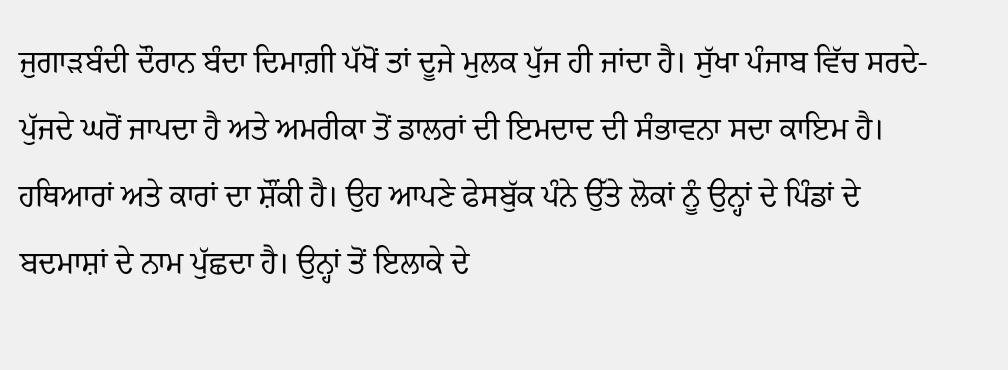ਜੁਗਾੜਬੰਦੀ ਦੌਰਾਨ ਬੰਦਾ ਦਿਮਾਗ਼ੀ ਪੱਖੋਂ ਤਾਂ ਦੂਜੇ ਮੁਲਕ ਪੁੱਜ ਹੀ ਜਾਂਦਾ ਹੈ। ਸੁੱਖਾ ਪੰਜਾਬ ਵਿੱਚ ਸਰਦੇ-ਪੁੱਜਦੇ ਘਰੋਂ ਜਾਪਦਾ ਹੈ ਅਤੇ ਅਮਰੀਕਾ ਤੋਂ ਡਾਲਰਾਂ ਦੀ ਇਮਦਾਦ ਦੀ ਸੰਭਾਵਨਾ ਸਦਾ ਕਾਇਮ ਹੈ। ਹਥਿਆਰਾਂ ਅਤੇ ਕਾਰਾਂ ਦਾ ਸ਼ੌਂਕੀ ਹੈ। ਉਹ ਆਪਣੇ ਫੇਸਬੁੱਕ ਪੰਨੇ ਉੱਤੇ ਲੋਕਾਂ ਨੂੰ ਉਨ੍ਹਾਂ ਦੇ ਪਿੰਡਾਂ ਦੇ ਬਦਮਾਸ਼ਾਂ ਦੇ ਨਾਮ ਪੁੱਛਦਾ ਹੈ। ਉਨ੍ਹਾਂ ਤੋਂ ਇਲਾਕੇ ਦੇ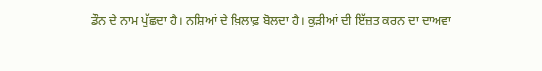ਡੌਨ ਦੇ ਨਾਮ ਪੁੱਛਦਾ ਹੈ। ਨਸ਼ਿਆਂ ਦੇ ਖ਼ਿਲਾਫ਼ ਬੋਲਦਾ ਹੈ। ਕੁੜੀਆਂ ਦੀ ਇੱਜ਼ਤ ਕਰਨ ਦਾ ਦਾਅਵਾ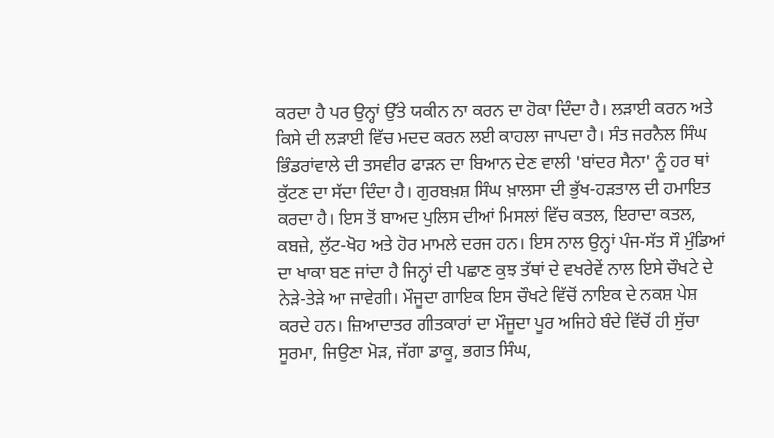ਕਰਦਾ ਹੈ ਪਰ ਉਨ੍ਹਾਂ ਉੱਤੇ ਯਕੀਨ ਨਾ ਕਰਨ ਦਾ ਹੋਕਾ ਦਿੰਦਾ ਹੈ। ਲੜਾਈ ਕਰਨ ਅਤੇ ਕਿਸੇ ਦੀ ਲੜਾਈ ਵਿੱਚ ਮਦਦ ਕਰਨ ਲਈ ਕਾਹਲਾ ਜਾਪਦਾ ਹੈ। ਸੰਤ ਜਰਨੈਲ ਸਿੰਘ ਭਿੰਡਰਾਂਵਾਲੇ ਦੀ ਤਸਵੀਰ ਫਾੜਨ ਦਾ ਬਿਆਨ ਦੇਣ ਵਾਲੀ 'ਬਾਂਦਰ ਸੈਨਾ' ਨੂੰ ਹਰ ਥਾਂ ਕੁੱਟਣ ਦਾ ਸੱਦਾ ਦਿੰਦਾ ਹੈ। ਗੁਰਬਖ਼ਸ਼ ਸਿੰਘ ਖ਼ਾਲਸਾ ਦੀ ਭੁੱਖ-ਹੜਤਾਲ ਦੀ ਹਮਾਇਤ ਕਰਦਾ ਹੈ। ਇਸ ਤੋਂ ਬਾਅਦ ਪੁਲਿਸ ਦੀਆਂ ਮਿਸਲਾਂ ਵਿੱਚ ਕਤਲ, ਇਰਾਦਾ ਕਤਲ, ਕਬਜ਼ੇ, ਲੁੱਟ-ਖੋਹ ਅਤੇ ਹੋਰ ਮਾਮਲੇ ਦਰਜ ਹਨ। ਇਸ ਨਾਲ ਉਨ੍ਹਾਂ ਪੰਜ-ਸੱਤ ਸੌ ਮੁੰਡਿਆਂ ਦਾ ਖਾਕਾ ਬਣ ਜਾਂਦਾ ਹੈ ਜਿਨ੍ਹਾਂ ਦੀ ਪਛਾਣ ਕੁਝ ਤੱਥਾਂ ਦੇ ਵਖਰੇਵੇਂ ਨਾਲ ਇਸੇ ਚੌਖਟੇ ਦੇ ਨੇੜੇ-ਤੇੜੇ ਆ ਜਾਵੇਗੀ। ਮੌਜੂਦਾ ਗਾਇਕ ਇਸ ਚੌਖਟੇ ਵਿੱਚੋਂ ਨਾਇਕ ਦੇ ਨਕਸ਼ ਪੇਸ਼ ਕਰਦੇ ਹਨ। ਜ਼ਿਆਦਾਤਰ ਗੀਤਕਾਰਾਂ ਦਾ ਮੌਜੂਦਾ ਪੂਰ ਅਜਿਹੇ ਬੰਦੇ ਵਿੱਚੋਂ ਹੀ ਸੁੱਚਾ ਸੂਰਮਾ, ਜਿਉਣਾ ਮੋੜ, ਜੱਗਾ ਡਾਕੂ, ਭਗਤ ਸਿੰਘ,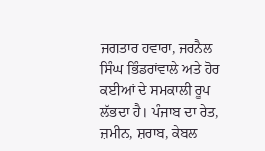ਜਗਤਾਰ ਹਵਾਰਾ, ਜਰਨੈਲ ਸਿੰਘ ਭਿੰਡਰਾਂਵਾਲੇ ਅਤੇ ਹੋਰ ਕਈਆਂ ਦੇ ਸਮਕਾਲੀ ਰੂਪ ਲੱਭਦਾ ਹੈ। ਪੰਜਾਬ ਦਾ ਰੇਤ, ਜ਼ਮੀਨ, ਸ਼ਰਾਬ, ਕੇਬਲ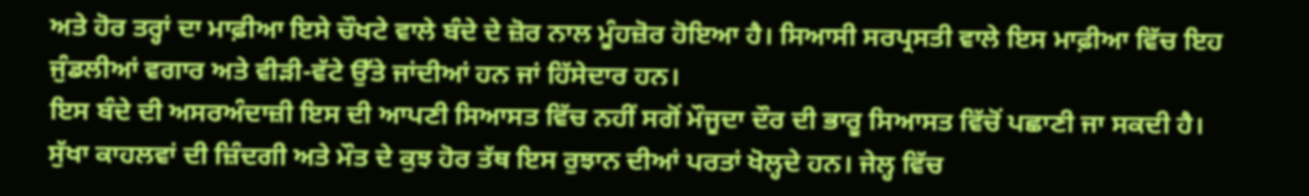ਅਤੇ ਹੋਰ ਤਰ੍ਹਾਂ ਦਾ ਮਾਫ਼ੀਆ ਇਸੇ ਚੌਖਟੇ ਵਾਲੇ ਬੰਦੇ ਦੇ ਜ਼ੋਰ ਨਾਲ ਮੂੰਹਜ਼ੋਰ ਹੋਇਆ ਹੈ। ਸਿਆਸੀ ਸਰਪ੍ਰਸਤੀ ਵਾਲੇ ਇਸ ਮਾਫ਼ੀਆ ਵਿੱਚ ਇਹ ਜੁੰਡਲੀਆਂ ਵਗਾਰ ਅਤੇ ਵੀੜੀ-ਵੱਟੇ ਉੱਤੇ ਜਾਂਦੀਆਂ ਹਨ ਜਾਂ ਹਿੱਸੇਦਾਰ ਹਨ।
ਇਸ ਬੰਦੇ ਦੀ ਅਸਰਅੰਦਾਜ਼ੀ ਇਸ ਦੀ ਆਪਣੀ ਸਿਆਸਤ ਵਿੱਚ ਨਹੀਂ ਸਗੋਂ ਮੌਜੂਦਾ ਦੌਰ ਦੀ ਭਾਰੂ ਸਿਆਸਤ ਵਿੱਚੋਂ ਪਛਾਣੀ ਜਾ ਸਕਦੀ ਹੈ। ਸੁੱਖਾ ਕਾਹਲਵਾਂ ਦੀ ਜ਼ਿੰਦਗੀ ਅਤੇ ਮੌਤ ਦੇ ਕੁਝ ਹੋਰ ਤੱਥ ਇਸ ਰੁਝਾਨ ਦੀਆਂ ਪਰਤਾਂ ਖੋਲ੍ਹਦੇ ਹਨ। ਜੇਲ੍ਹ ਵਿੱਚ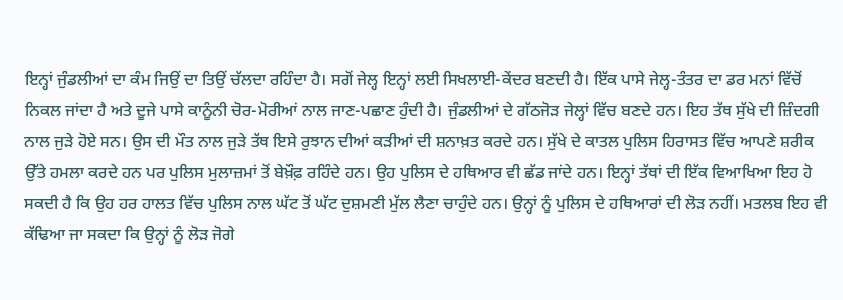ਇਨ੍ਹਾਂ ਜੁੰਡਲੀਆਂ ਦਾ ਕੰਮ ਜਿਉਂ ਦਾ ਤਿਉਂ ਚੱਲਦਾ ਰਹਿੰਦਾ ਹੈ। ਸਗੋਂ ਜੇਲ੍ਹ ਇਨ੍ਹਾਂ ਲਈ ਸਿਖਲਾਈ-ਕੇਂਦਰ ਬਣਦੀ ਹੈ। ਇੱਕ ਪਾਸੇ ਜੇਲ੍ਹ-ਤੰਤਰ ਦਾ ਡਰ ਮਨਾਂ ਵਿੱਚੋਂ ਨਿਕਲ ਜਾਂਦਾ ਹੈ ਅਤੇ ਦੂਜੇ ਪਾਸੇ ਕਾਨੂੰਨੀ ਚੋਰ-ਮੋਰੀਆਂ ਨਾਲ ਜਾਣ-ਪਛਾਣ ਹੁੰਦੀ ਹੈ। ਜੁੰਡਲੀਆਂ ਦੇ ਗੱਠਜੋੜ ਜੇਲ੍ਹਾਂ ਵਿੱਚ ਬਣਦੇ ਹਨ। ਇਹ ਤੱਥ ਸੁੱਖੇ ਦੀ ਜ਼ਿੰਦਗੀ ਨਾਲ ਜੁੜੇ ਹੋਏ ਸਨ। ਉਸ ਦੀ ਮੌਤ ਨਾਲ ਜੁੜੇ ਤੱਥ ਇਸੇ ਰੁਝਾਨ ਦੀਆਂ ਕੜੀਆਂ ਦੀ ਸ਼ਨਾਖ਼ਤ ਕਰਦੇ ਹਨ। ਸੁੱਖੇ ਦੇ ਕਾਤਲ ਪੁਲਿਸ ਹਿਰਾਸਤ ਵਿੱਚ ਆਪਣੇ ਸ਼ਰੀਕ ਉੱਤੇ ਹਮਲਾ ਕਰਦੇ ਹਨ ਪਰ ਪੁਲਿਸ ਮੁਲਾਜ਼ਮਾਂ ਤੋਂ ਬੇਖ਼ੌਫ਼ ਰਹਿੰਦੇ ਹਨ। ਉਹ ਪੁਲਿਸ ਦੇ ਹਥਿਆਰ ਵੀ ਛੱਡ ਜਾਂਦੇ ਹਨ। ਇਨ੍ਹਾਂ ਤੱਥਾਂ ਦੀ ਇੱਕ ਵਿਆਖਿਆ ਇਹ ਹੋ ਸਕਦੀ ਹੈ ਕਿ ਉਹ ਹਰ ਹਾਲਤ ਵਿੱਚ ਪੁਲਿਸ ਨਾਲ ਘੱਟ ਤੋਂ ਘੱਟ ਦੁਸ਼ਮਣੀ ਮੁੱਲ ਲੈਣਾ ਚਾਹੁੰਦੇ ਹਨ। ਉਨ੍ਹਾਂ ਨੂੰ ਪੁਲਿਸ ਦੇ ਹਥਿਆਰਾਂ ਦੀ ਲੋੜ ਨਹੀਂ। ਮਤਲਬ ਇਹ ਵੀ ਕੱਢਿਆ ਜਾ ਸਕਦਾ ਕਿ ਉਨ੍ਹਾਂ ਨੂੰ ਲੋੜ ਜੋਗੇ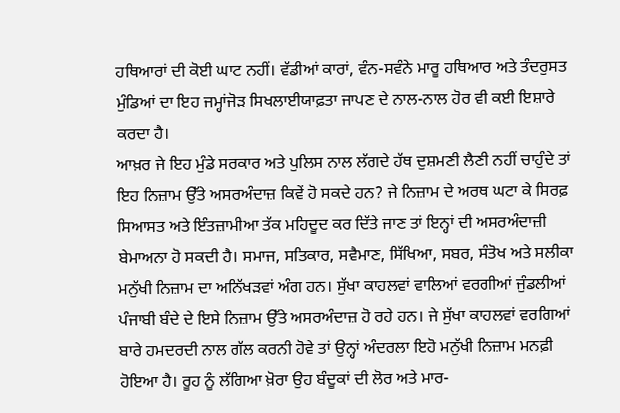ਹਥਿਆਰਾਂ ਦੀ ਕੋਈ ਘਾਟ ਨਹੀਂ। ਵੱਡੀਆਂ ਕਾਰਾਂ, ਵੰਨ-ਸਵੰਨੇ ਮਾਰੂ ਹਥਿਆਰ ਅਤੇ ਤੰਦਰੁਸਤ ਮੁੰਡਿਆਂ ਦਾ ਇਹ ਜਮ੍ਹਾਂਜੋੜ ਸਿਖਲਾਈਯਾਫ਼ਤਾ ਜਾਪਣ ਦੇ ਨਾਲ-ਨਾਲ ਹੋਰ ਵੀ ਕਈ ਇਸ਼ਾਰੇ ਕਰਦਾ ਹੈ।
ਆਖ਼ਰ ਜੇ ਇਹ ਮੁੰਡੇ ਸਰਕਾਰ ਅਤੇ ਪੁਲਿਸ ਨਾਲ ਲੱਗਦੇ ਹੱਥ ਦੁਸ਼ਮਣੀ ਲੈਣੀ ਨਹੀਂ ਚਾਹੁੰਦੇ ਤਾਂ ਇਹ ਨਿਜ਼ਾਮ ਉੱਤੇ ਅਸਰਅੰਦਾਜ਼ ਕਿਵੇਂ ਹੋ ਸਕਦੇ ਹਨ? ਜੇ ਨਿਜ਼ਾਮ ਦੇ ਅਰਥ ਘਟਾ ਕੇ ਸਿਰਫ਼ ਸਿਆਸਤ ਅਤੇ ਇੰਤਜ਼ਾਮੀਆ ਤੱਕ ਮਹਿਦੂਦ ਕਰ ਦਿੱਤੇ ਜਾਣ ਤਾਂ ਇਨ੍ਹਾਂ ਦੀ ਅਸਰਅੰਦਾਜ਼ੀ ਬੇਮਾਅਨਾ ਹੋ ਸਕਦੀ ਹੈ। ਸਮਾਜ, ਸਤਿਕਾਰ, ਸਵੈਮਾਣ, ਸਿੱਖਿਆ, ਸਬਰ, ਸੰਤੋਖ ਅਤੇ ਸਲੀਕਾ ਮਨੁੱਖੀ ਨਿਜ਼ਾਮ ਦਾ ਅਨਿੱਖੜਵਾਂ ਅੰਗ ਹਨ। ਸੁੱਖਾ ਕਾਹਲਵਾਂ ਵਾਲਿਆਂ ਵਰਗੀਆਂ ਜੁੰਡਲੀਆਂ ਪੰਜਾਬੀ ਬੰਦੇ ਦੇ ਇਸੇ ਨਿਜ਼ਾਮ ਉੱਤੇ ਅਸਰਅੰਦਾਜ਼ ਹੋ ਰਹੇ ਹਨ। ਜੇ ਸੁੱਖਾ ਕਾਹਲਵਾਂ ਵਰਗਿਆਂ ਬਾਰੇ ਹਮਦਰਦੀ ਨਾਲ ਗੱਲ ਕਰਨੀ ਹੋਵੇ ਤਾਂ ਉਨ੍ਹਾਂ ਅੰਦਰਲਾ ਇਹੋ ਮਨੁੱਖੀ ਨਿਜ਼ਾਮ ਮਨਫ਼ੀ ਹੋਇਆ ਹੈ। ਰੂਹ ਨੂੰ ਲੱਗਿਆ ਖ਼ੋਰਾ ਉਹ ਬੰਦੂਕਾਂ ਦੀ ਲੋਰ ਅਤੇ ਮਾਰ-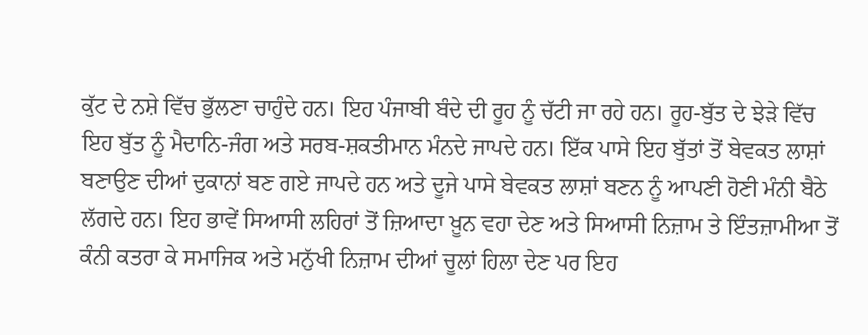ਕੁੱਟ ਦੇ ਨਸ਼ੇ ਵਿੱਚ ਭੁੱਲਣਾ ਚਾਹੁੰਦੇ ਹਨ। ਇਹ ਪੰਜਾਬੀ ਬੰਦੇ ਦੀ ਰੂਹ ਨੂੰ ਚੱਟੀ ਜਾ ਰਹੇ ਹਨ। ਰੂਹ-ਬੁੱਤ ਦੇ ਝੇੜੇ ਵਿੱਚ ਇਹ ਬੁੱਤ ਨੂੰ ਮੈਦਾਨਿ-ਜੰਗ ਅਤੇ ਸਰਬ-ਸ਼ਕਤੀਮਾਨ ਮੰਨਦੇ ਜਾਪਦੇ ਹਨ। ਇੱਕ ਪਾਸੇ ਇਹ ਬੁੱਤਾਂ ਤੋਂ ਬੇਵਕਤ ਲਾਸ਼ਾਂ ਬਣਾਉਣ ਦੀਆਂ ਦੁਕਾਨਾਂ ਬਣ ਗਏ ਜਾਪਦੇ ਹਨ ਅਤੇ ਦੂਜੇ ਪਾਸੇ ਬੇਵਕਤ ਲਾਸ਼ਾਂ ਬਣਨ ਨੂੰ ਆਪਣੀ ਹੋਣੀ ਮੰਨੀ ਬੈਠੇ ਲੱਗਦੇ ਹਨ। ਇਹ ਭਾਵੇਂ ਸਿਆਸੀ ਲਹਿਰਾਂ ਤੋਂ ਜ਼ਿਆਦਾ ਖ਼ੂਨ ਵਹਾ ਦੇਣ ਅਤੇ ਸਿਆਸੀ ਨਿਜ਼ਾਮ ਤੇ ਇੰਤਜ਼ਾਮੀਆ ਤੋਂ ਕੰਨੀ ਕਤਰਾ ਕੇ ਸਮਾਜਿਕ ਅਤੇ ਮਨੁੱਖੀ ਨਿਜ਼ਾਮ ਦੀਆਂ ਚੂਲਾਂ ਹਿਲਾ ਦੇਣ ਪਰ ਇਹ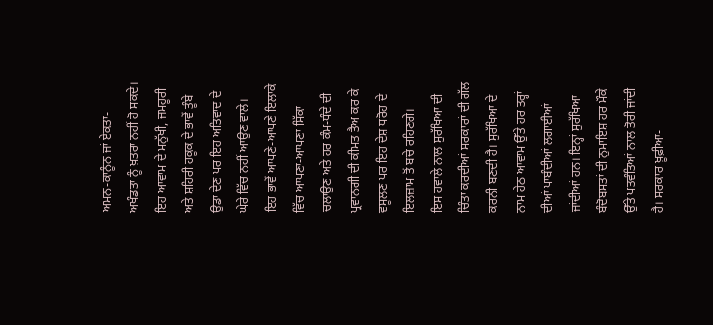ਅਮਨ-ਕਾਨੂੰਨ ਜਾਂ ਏਕਤਾ-ਅਖੰਡਤਾ ਨੂੰ ਖ਼ਤਰਾ ਨਹੀਂ ਹੋ ਸਕਦੇ। ਇਹ ਆਵਾਮ ਦੇ ਮਨੁੱਖੀ, ਜਮਹੂਰੀ ਅਤੇ ਸ਼ਹਿਰੀ ਹਕੂਕ ਦੇ ਭਾਵੇਂ ਤੂੰਬੇ ਉਡਾ ਦੇਣ ਪਰ ਇਹ ਅਤਿਵਾਦ ਦੇ ਘੇਰੇ ਵਿੱਚ ਨਹੀਂ ਆਉਣ ਵਾਲੇ। ਇਹ ਭਾਵੇਂ ਆਪਣੇ-ਆਪਣੇ ਇਲਾਕੇ ਵਿੱਚ ਆਪਣਾ-ਆਪਣਾ ਸਿੱਕਾ ਚਲਾਉਣ ਅਤੇ ਹਰ ਕੰਮ-ਧੰਦੇ ਦੀ ਪ੍ਰਵਾਨਗੀ ਦੀ ਕੀਮਤ ਤੈਅ ਕਰ ਕੇ ਵਸੂਲਣ ਪਰ ਇਹ ਦੇਸ਼ ਧਰੋਹ ਦੇ ਇਲਜ਼ਾਮ ਤੋਂ ਬਚੇ ਰਹਿਣਗੇ।
ਇਸ ਹਵਾਲੇ ਨਾਲ ਸੁਰੱਖਿਆ ਦੀ ਚਿੰਤਾ ਕਰਦੀਆਂ ਸਰਕਾਰਾਂ ਦੀ ਗੱਲ ਕਰਨੀ ਬਣਦੀ ਹੈ। ਸੁਰੱਖਿਆ ਦੇ ਨਾਮ ਹੇਠ ਆਵਾਮ ਉੱਤੇ ਹਰ ਤਰ੍ਹਾਂ ਦੀਆਂ ਪਾਬੰਦੀਆਂ ਲਗਾਈਆਂ ਜਾਂਦੀਆਂ ਹਨ। ਇਨ੍ਹਾਂ ਸੁਰੱਖਿਆ ਬੰਦੋਬਸਤਾਂ ਦੀ ਨੁਮਾਇਸ਼ ਹਰ ਮੌਕੇ ਉੱਤੇ ਪਤਵੰਤਿਆਂ ਨਾਲ ਤੋਰੀ ਜਾਂਦੀ ਹੈ। ਸਰਕਾਰ ਖ਼ੂਫ਼ੀਆ-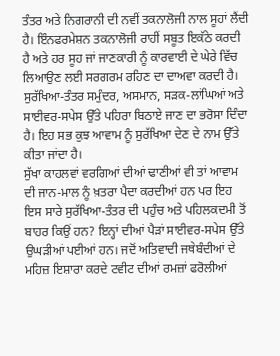ਤੰਤਰ ਅਤੇ ਨਿਗਰਾਨੀ ਦੀ ਨਵੀਂ ਤਕਨਾਲੋਜੀ ਨਾਲ ਸੂਹਾਂ ਲੈਂਦੀ ਹੈ। ਇੰਨਫਰਮੇਸ਼ਨ ਤਕਨਾਲੋਜੀ ਰਾਹੀਂ ਸਬੂਤ ਇਕੱਠੇ ਕਰਦੀ ਹੈ ਅਤੇ ਹਰ ਸੂਹ ਜਾਂ ਜਾਣਕਾਰੀ ਨੂੰ ਕਾਰਵਾਈ ਦੇ ਘੇਰੇ ਵਿੱਚ ਲਿਆਉਣ ਲਈ ਸਰਗਰਮ ਰਹਿਣ ਦਾ ਦਾਅਵਾ ਕਰਦੀ ਹੈ। ਸੁਰੱਖਿਆ-ਤੰਤਰ ਸਮੁੰਦਰ, ਅਸਮਾਨ, ਸੜਕ-ਲਾਂਘਿਆਂ ਅਤੇ ਸਾਈਵਰ-ਸਪੇਸ ਉੱਤੇ ਪਹਿਰਾ ਬਿਠਾਏ ਜਾਣ ਦਾ ਭਰੋਸਾ ਦਿੰਦਾ ਹੈ। ਇਹ ਸਭ ਕੁਝ ਆਵਾਮ ਨੂੰ ਸੁਰੱਖਿਆ ਦੇਣ ਦੇ ਨਾਮ ਉੱਤੇ ਕੀਤਾ ਜਾਂਦਾ ਹੈ।
ਸੁੱਖਾ ਕਾਹਲਵਾਂ ਵਰਗਿਆਂ ਦੀਆਂ ਢਾਣੀਆਂ ਵੀ ਤਾਂ ਆਵਾਮ ਦੀ ਜਾਨ-ਮਾਲ ਨੂੰ ਖ਼ਤਰਾ ਪੈਦਾ ਕਰਦੀਆਂ ਹਨ ਪਰ ਇਹ ਇਸ ਸਾਰੇ ਸੁਰੱਖਿਆ-ਤੰਤਰ ਦੀ ਪਹੁੰਚ ਅਤੇ ਪਹਿਲਕਦਮੀ ਤੋਂ ਬਾਹਰ ਕਿਉਂ ਹਨ? ਇਨ੍ਹਾਂ ਦੀਆਂ ਪੈੜਾਂ ਸਾਈਵਰ-ਸਪੇਸ ਉੱਤੇ ਉਘੜੀਆਂ ਪਈਆਂ ਹਨ। ਜਦੋਂ ਅਤਿਵਾਦੀ ਜਥੇਬੰਦੀਆਂ ਦੇ ਮਹਿਜ਼ ਇਸ਼ਾਰਾ ਕਰਦੇ ਟਵੀਟ ਦੀਆਂ ਰਮਜ਼ਾਂ ਫਰੋਲੀਆਂ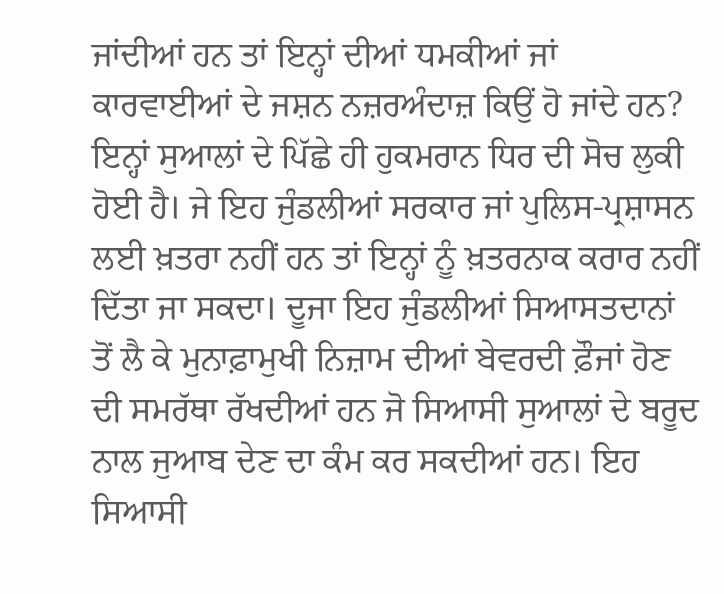ਜਾਂਦੀਆਂ ਹਨ ਤਾਂ ਇਨ੍ਹਾਂ ਦੀਆਂ ਧਮਕੀਆਂ ਜਾਂ ਕਾਰਵਾਈਆਂ ਦੇ ਜਸ਼ਨ ਨਜ਼ਰਅੰਦਾਜ਼ ਕਿਉਂ ਹੋ ਜਾਂਦੇ ਹਨ? ਇਨ੍ਹਾਂ ਸੁਆਲਾਂ ਦੇ ਪਿੱਛੇ ਹੀ ਹੁਕਮਰਾਨ ਧਿਰ ਦੀ ਸੋਚ ਲੁਕੀ ਹੋਈ ਹੈ। ਜੇ ਇਹ ਜੁੰਡਲੀਆਂ ਸਰਕਾਰ ਜਾਂ ਪੁਲਿਸ-ਪ੍ਰਸ਼ਾਸਨ ਲਈ ਖ਼ਤਰਾ ਨਹੀਂ ਹਨ ਤਾਂ ਇਨ੍ਹਾਂ ਨੂੰ ਖ਼ਤਰਨਾਕ ਕਰਾਰ ਨਹੀਂ ਦਿੱਤਾ ਜਾ ਸਕਦਾ। ਦੂਜਾ ਇਹ ਜੁੰਡਲੀਆਂ ਸਿਆਸਤਦਾਨਾਂ ਤੋਂ ਲੈ ਕੇ ਮੁਨਾਫ਼ਾਮੁਖੀ ਨਿਜ਼ਾਮ ਦੀਆਂ ਬੇਵਰਦੀ ਫ਼ੌਜਾਂ ਹੋਣ ਦੀ ਸਮਰੱਥਾ ਰੱਖਦੀਆਂ ਹਨ ਜੋ ਸਿਆਸੀ ਸੁਆਲਾਂ ਦੇ ਬਰੂਦ ਨਾਲ ਜੁਆਬ ਦੇਣ ਦਾ ਕੰਮ ਕਰ ਸਕਦੀਆਂ ਹਨ। ਇਹ ਸਿਆਸੀ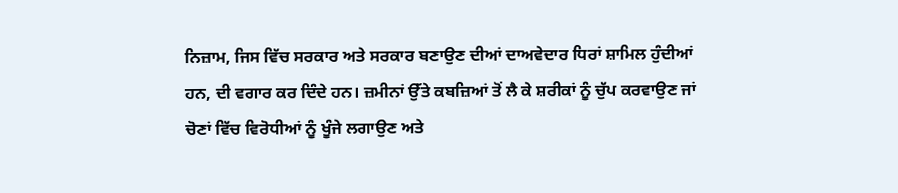ਨਿਜ਼ਾਮ, ਜਿਸ ਵਿੱਚ ਸਰਕਾਰ ਅਤੇ ਸਰਕਾਰ ਬਣਾਉਣ ਦੀਆਂ ਦਾਅਵੇਦਾਰ ਧਿਰਾਂ ਸ਼ਾਮਿਲ ਹੁੰਦੀਆਂ ਹਨ, ਦੀ ਵਗਾਰ ਕਰ ਦਿੰਦੇ ਹਨ। ਜ਼ਮੀਨਾਂ ਉੱਤੇ ਕਬਜ਼ਿਆਂ ਤੋਂ ਲੈ ਕੇ ਸ਼ਰੀਕਾਂ ਨੂੰ ਚੁੱਪ ਕਰਵਾਉਣ ਜਾਂ ਚੋਣਾਂ ਵਿੱਚ ਵਿਰੋਧੀਆਂ ਨੂੰ ਖੂੰਜੇ ਲਗਾਉਣ ਅਤੇ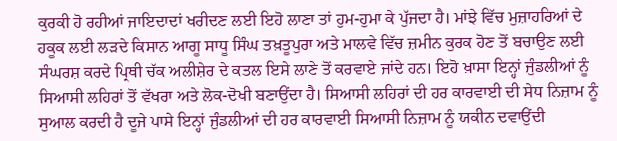ਕੁਰਕੀ ਹੋ ਰਹੀਆਂ ਜਾਇਦਾਦਾਂ ਖਰੀਦਣ ਲਈ ਇਹੋ ਲਾਣਾ ਤਾਂ ਹੁਮ-ਹੁਮਾ ਕੇ ਪੁੱਜਦਾ ਹੈ। ਮਾਂਝੇ ਵਿੱਚ ਮੁਜ਼ਾਹਰਿਆਂ ਦੇ ਹਕੂਕ ਲਈ ਲੜਦੇ ਕਿਸਾਨ ਆਗੂ ਸਾਧੂ ਸਿੰਘ ਤਖ਼ਤੂਪੁਰਾ ਅਤੇ ਮਾਲਵੇ ਵਿੱਚ ਜ਼ਮੀਨ ਕੁਰਕ ਹੋਣ ਤੋਂ ਬਚਾਉਣ ਲਈ ਸੰਘਰਸ਼ ਕਰਦੇ ਪ੍ਰਿਥੀ ਚੱਕ ਅਲੀਸ਼ੇਰ ਦੇ ਕਤਲ ਇਸੇ ਲਾਣੇ ਤੋਂ ਕਰਵਾਏ ਜਾਂਦੇ ਹਨ। ਇਹੋ ਖ਼ਾਸਾ ਇਨ੍ਹਾਂ ਜੁੰਡਲੀਆਂ ਨੂੰ ਸਿਆਸੀ ਲਹਿਰਾਂ ਤੋਂ ਵੱਖਰਾ ਅਤੇ ਲੋਕ-ਦੋਖੀ ਬਣਾਉਂਦਾ ਹੈ। ਸਿਆਸੀ ਲਹਿਰਾਂ ਦੀ ਹਰ ਕਾਰਵਾਈ ਦੀ ਸੇਧ ਨਿਜ਼ਾਮ ਨੂੰ ਸੁਆਲ ਕਰਦੀ ਹੈ ਦੂਜੇ ਪਾਸੇ ਇਨ੍ਹਾਂ ਜੁੰਡਲੀਆਂ ਦੀ ਹਰ ਕਾਰਵਾਈ ਸਿਆਸੀ ਨਿਜ਼ਾਮ ਨੂੰ ਯਕੀਨ ਦਵਾਉਂਦੀ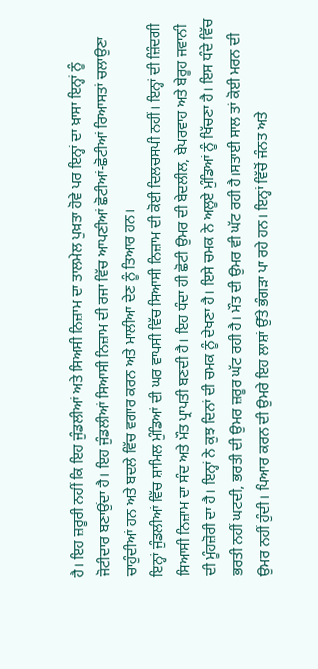ਹੈ। ਇਹ ਜ਼ਰੂਰੀ ਨਹੀਂ ਕਿ ਇਹ ਜੁੰਡਲੀਆਂ ਅਤੇ ਸਿਅਸੀ ਨਿਜ਼ਾਮ ਦਾ ਤਾਲਮੇਲ ਪੁਖ਼ਤਾ ਹੋਵੇ ਪਰ ਇਨ੍ਹਾਂ ਦਾ ਖ਼ਾਸਾ ਇਨ੍ਹਾਂ ਨੂੰ ਜੋਟੀਦਾਰ ਬਣਾਉਂਦਾ ਹੈ। ਇਹ ਜੁੰਡਲੀਆਂ ਸਿਆਸੀ ਨਿਜ਼ਾਮ ਦੀ ਰਜਾ ਵਿੱਚ ਆਪਣੀਆਂ ਛੋਟੀਆਂ-ਛੋਟੀਆਂ ਰਿਆਸਤਾਂ ਚਲਾਉਣਾ ਚਾਹੁੰਦੀਆਂ ਹਨ ਅਤੇ ਬਦਲੇ ਵਿੱਚ ਵਗਾਰ ਕਰਨ ਅਤੇ ਮਾਲੀਆ ਦੇਣ ਨੂੰ ਤਿਆਰ ਹਨ।
ਇਨ੍ਹਾਂ ਜੁੰਡਲੀਆਂ ਵਿੱਚ ਸ਼ਾਮਿਲ ਮੁੰਡਿਆਂ ਦੀ ਘਰ ਵਾਪਸੀ ਵਿੱਚ ਸਿਆਸੀ ਨਿਜ਼ਾਮ ਦੀ ਕੋਈ ਦਿਲਚਸਪੀ ਨਹੀਂ। ਇਨ੍ਹਾਂ ਦੀ ਜ਼ਿੰਦਗੀ ਸਿਆਸੀ ਨਿਜ਼ਾਮ ਦਾ ਸੰਦ ਅਤੇ ਮੌਤ ਪ੍ਰਾਪਤੀ ਬਣਦੀ ਹੈ। ਇਹ ਧੰਦਾ ਹੀ ਛੋਟੀ ਉਮਰ ਦੀ ਬੇਦਲੀਲ, ਬੇਪਰਵਾਹ ਅਤੇ ਬੇਰੂਹ ਜਵਾਨੀ ਦੀ ਮੂੰਹਜ਼ੋਰੀ ਦਾ ਹੈ। ਇਨ੍ਹਾਂ ਨੇ ਕੁਝ ਦਿਨਾਂ ਦੀ ਚਮਕ ਨੂੰ ਦੇਖਣਾ ਹੈ। ਇਸੇ ਚਮਕ ਨੇ ਅਲੂਏ ਮੁੰਡਿਆਂ ਨੂੰ ਖਿੱਚਣਾ ਹੈ। ਇਸ ਧੰਦੇ ਵਿੱਚ ਭਰਤੀ ਨਹੀਂ ਘਟਦੀ, ਭਰਤੀ ਦੀ ਉਮਰ ਜ਼ਰੂਰ ਘੱਟ ਰਹੀ ਹੈ। ਮੌਤ ਦੀ ਉਮਰ ਵੀ ਘੱਟ ਰਹੀ ਹੈ।ਸਤਾਈ ਸਾਲ ਤਾਂ ਕੋਈ ਮਰਨ ਦੀ ਉਮਰ ਨਹੀਂ ਹੁੰਦੀ। ਪਿਆਰ ਕਰਨ ਦੀ ਉਮਰੇ ਇਹ ਲਾਸ਼ਾਂ ਉੱਤੇ ਭੰਗੜਾ ਪਾ ਰਹੇ ਹਨ। ਇਨ੍ਹਾਂ ਵਿੱਚੋਂ ਜੰਨਤ ਅਤੇ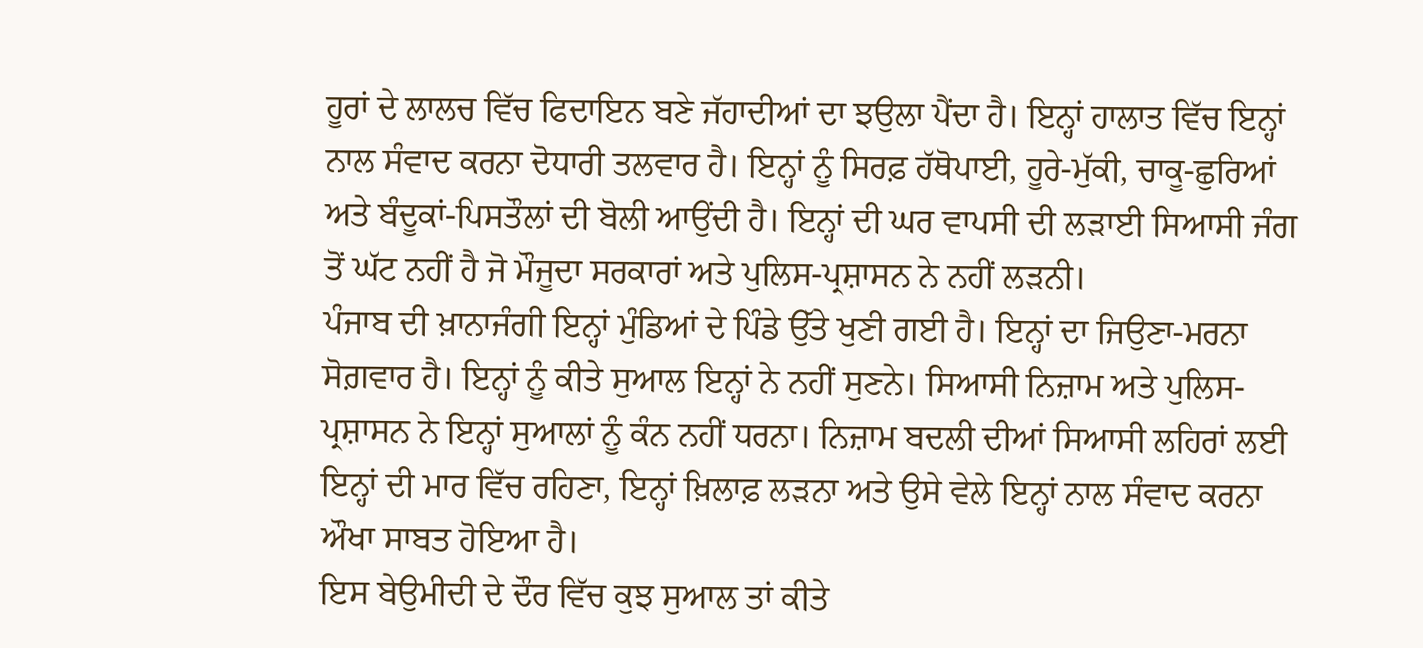ਹੂਰਾਂ ਦੇ ਲਾਲਚ ਵਿੱਚ ਫਿਦਾਇਨ ਬਣੇ ਜੱਹਾਦੀਆਂ ਦਾ ਝਉਲਾ ਪੈਂਦਾ ਹੈ। ਇਨ੍ਹਾਂ ਹਾਲਾਤ ਵਿੱਚ ਇਨ੍ਹਾਂ ਨਾਲ ਸੰਵਾਦ ਕਰਨਾ ਦੋਧਾਰੀ ਤਲਵਾਰ ਹੈ। ਇਨ੍ਹਾਂ ਨੂੰ ਸਿਰਫ਼ ਹੱਥੋਪਾਈ, ਹੂਰੇ-ਮੁੱਕੀ, ਚਾਕੂ-ਛੁਰਿਆਂ ਅਤੇ ਬੰਦੂਕਾਂ-ਪਿਸਤੌਲਾਂ ਦੀ ਬੋਲੀ ਆਉਂਦੀ ਹੈ। ਇਨ੍ਹਾਂ ਦੀ ਘਰ ਵਾਪਸੀ ਦੀ ਲੜਾਈ ਸਿਆਸੀ ਜੰਗ ਤੋਂ ਘੱਟ ਨਹੀਂ ਹੈ ਜੋ ਮੌਜੂਦਾ ਸਰਕਾਰਾਂ ਅਤੇ ਪੁਲਿਸ-ਪ੍ਰਸ਼ਾਸਨ ਨੇ ਨਹੀਂ ਲੜਨੀ।
ਪੰਜਾਬ ਦੀ ਖ਼ਾਨਾਜੰਗੀ ਇਨ੍ਹਾਂ ਮੁੰਡਿਆਂ ਦੇ ਪਿੰਡੇ ਉੱਤੇ ਖੁਣੀ ਗਈ ਹੈ। ਇਨ੍ਹਾਂ ਦਾ ਜਿਉਣਾ-ਮਰਨਾ ਸੋਗ਼ਵਾਰ ਹੈ। ਇਨ੍ਹਾਂ ਨੂੰ ਕੀਤੇ ਸੁਆਲ ਇਨ੍ਹਾਂ ਨੇ ਨਹੀਂ ਸੁਣਨੇ। ਸਿਆਸੀ ਨਿਜ਼ਾਮ ਅਤੇ ਪੁਲਿਸ-ਪ੍ਰਸ਼ਾਸਨ ਨੇ ਇਨ੍ਹਾਂ ਸੁਆਲਾਂ ਨੂੰ ਕੰਨ ਨਹੀਂ ਧਰਨਾ। ਨਿਜ਼ਾਮ ਬਦਲੀ ਦੀਆਂ ਸਿਆਸੀ ਲਹਿਰਾਂ ਲਈ ਇਨ੍ਹਾਂ ਦੀ ਮਾਰ ਵਿੱਚ ਰਹਿਣਾ, ਇਨ੍ਹਾਂ ਖ਼ਿਲਾਫ਼ ਲੜਨਾ ਅਤੇ ਉਸੇ ਵੇਲੇ ਇਨ੍ਹਾਂ ਨਾਲ ਸੰਵਾਦ ਕਰਨਾ ਔਖਾ ਸਾਬਤ ਹੋਇਆ ਹੈ।
ਇਸ ਬੇਉਮੀਦੀ ਦੇ ਦੌਰ ਵਿੱਚ ਕੁਝ ਸੁਆਲ ਤਾਂ ਕੀਤੇ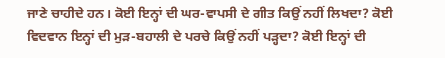ਜਾਣੇ ਚਾਹੀਦੇ ਹਨ। ਕੋਈ ਇਨ੍ਹਾਂ ਦੀ ਘਰ-ਵਾਪਸੀ ਦੇ ਗੀਤ ਕਿਉਂ ਨਹੀਂ ਲਿਖਦਾ? ਕੋਈ ਵਿਦਵਾਨ ਇਨ੍ਹਾਂ ਦੀ ਮੁੜ-ਬਹਾਲੀ ਦੇ ਪਰਚੇ ਕਿਉਂ ਨਹੀਂ ਪੜ੍ਹਦਾ? ਕੋਈ ਇਨ੍ਹਾਂ ਦੀ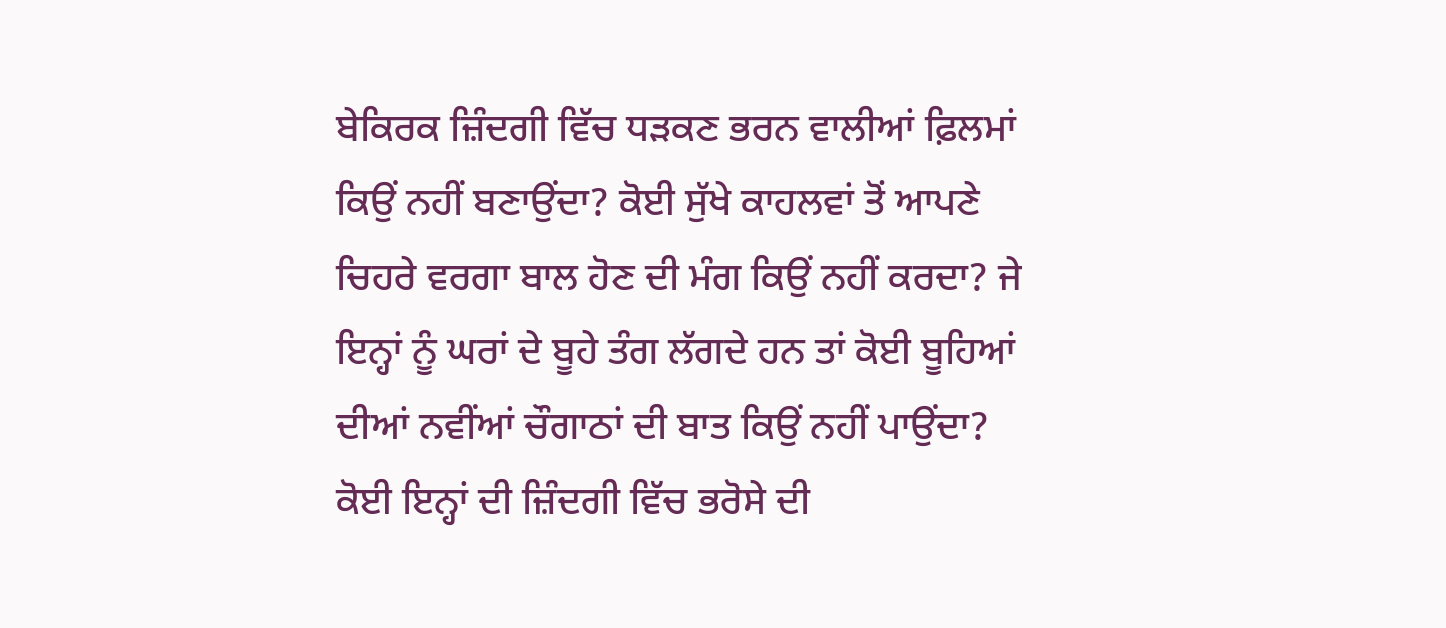ਬੇਕਿਰਕ ਜ਼ਿੰਦਗੀ ਵਿੱਚ ਧੜਕਣ ਭਰਨ ਵਾਲੀਆਂ ਫ਼ਿਲਮਾਂ ਕਿਉਂ ਨਹੀਂ ਬਣਾਉਂਦਾ? ਕੋਈ ਸੁੱਖੇ ਕਾਹਲਵਾਂ ਤੋਂ ਆਪਣੇ ਚਿਹਰੇ ਵਰਗਾ ਬਾਲ ਹੋਣ ਦੀ ਮੰਗ ਕਿਉਂ ਨਹੀਂ ਕਰਦਾ? ਜੇ ਇਨ੍ਹਾਂ ਨੂੰ ਘਰਾਂ ਦੇ ਬੂਹੇ ਤੰਗ ਲੱਗਦੇ ਹਨ ਤਾਂ ਕੋਈ ਬੂਹਿਆਂ ਦੀਆਂ ਨਵੀਂਆਂ ਚੌਗਾਠਾਂ ਦੀ ਬਾਤ ਕਿਉਂ ਨਹੀਂ ਪਾਉਂਦਾ? ਕੋਈ ਇਨ੍ਹਾਂ ਦੀ ਜ਼ਿੰਦਗੀ ਵਿੱਚ ਭਰੋਸੇ ਦੀ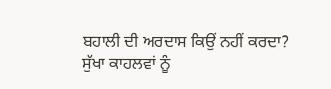ਬਹਾਲੀ ਦੀ ਅਰਦਾਸ ਕਿਉਂ ਨਹੀਂ ਕਰਦਾ? ਸੁੱਖਾ ਕਾਹਲਵਾਂ ਨੂੰ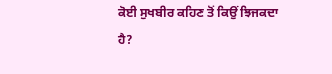ਕੋਈ ਸੁਖਬੀਰ ਕਹਿਣ ਤੋਂ ਕਿਉਂ ਝਿਜਕਦਾ ਹੈ?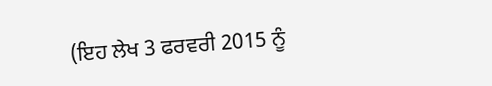(ਇਹ ਲੇਖ 3 ਫਰਵਰੀ 2015 ਨੂੰ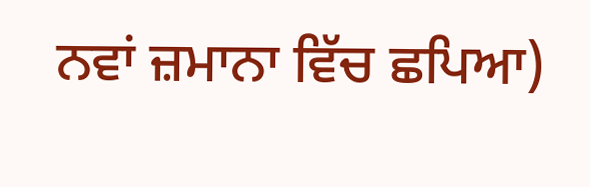ਨਵਾਂ ਜ਼ਮਾਨਾ ਵਿੱਚ ਛਪਿਆ)